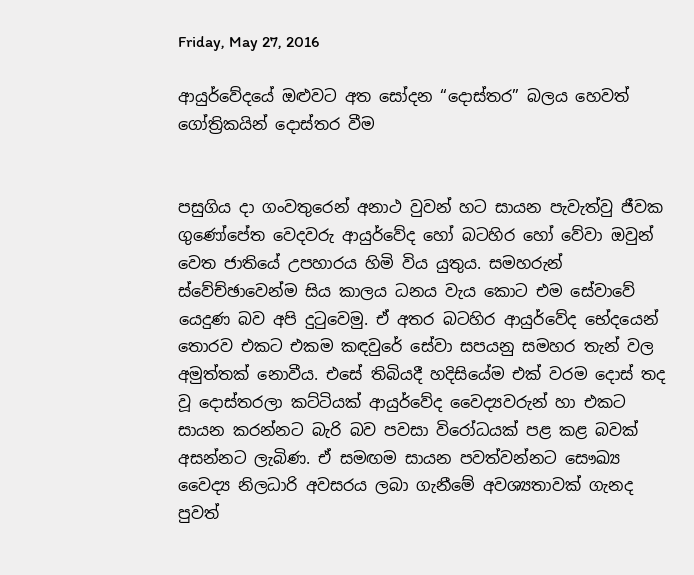Friday, May 27, 2016

ආයුර්වේදයේ ඔළුවට අත සෝදන “දොස්තර” බලය හෙවත් ගෝත්‍රිකයින් දොස්තර වීම


පසුගිය දා ගංවතුරෙන් අනාථ වුවන් හට සායන පැවැත්වු ජීවක ගුණෝපේත වෙදවරු ආයුර්වේද හෝ බටහිර හෝ වේවා ඔවුන් වෙත ජාතියේ උපහාරය හිමි විය යුතුය. සමහරුන් ස්වේච්ඡාවෙන්ම සිය කාලය ධනය වැය කොට එම සේවාවේ යෙදුණ බව අපි දුටුවෙමු. ඒ අතර බටහිර ආයුර්වේද භේදයෙන් තොරව එකට එකම කඳවුරේ සේවා සපයනු සමහර තැන් වල අමුත්තක් නොවීය. එසේ තිබියදී හදිසියේම එක් වරම දොස් තද වූ දොස්තරලා කට්ටියක් ආයුර්වේද වෛද්‍යවරුන් හා එකට සායන කරන්නට බැරි බව පවසා විරෝධයක් පළ කළ බවක් අසන්නට ලැබිණ. ඒ සමඟම සායන පවත්වන්නට සෞඛ්‍ය වෛද්‍ය නිලධාරි අවසරය ලබා ගැනීමේ අවශ්‍යතාවක් ගැනද පුවත්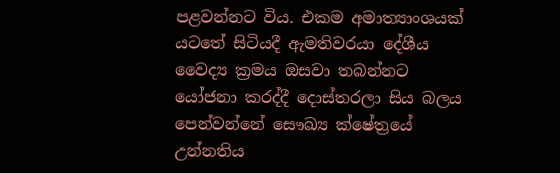පළවන්නට විය. එකම අමාත්‍යාංශයක් යටතේ සිටියදී ඇමතිවරයා දේශීය වෛද්‍ය ක්‍රමය ඔසවා තබන්නට යෝජනා කරද්දී දොස්තරලා සිය බලය පෙන්වන්නේ සෞඛ්‍ය ක්ෂේත්‍රයේ උන්නතිය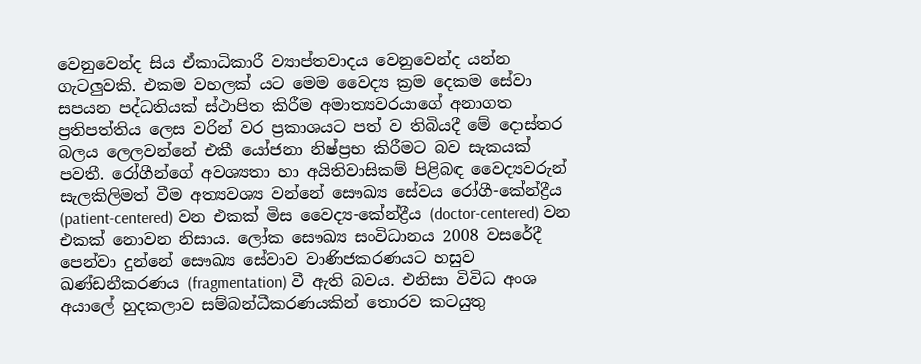වෙනුවෙන්ද සිය ඒකාධිකාරී ව්‍යාප්තවාදය වෙනුවෙන්ද යන්න ගැටලුවකි. එකම වහලක් යට මෙම වෛද්‍ය ක්‍රම දෙකම සේවා සපයන පද්ධතියක් ස්ථාපිත කිරීම අමාත්‍යවරයාගේ අනාගත ප්‍රතිපත්තිය ලෙස වරින් වර ප්‍රකාශයට පත් ව තිබියදී මේ දොස්තර බලය ලෙලවන්නේ එකී යෝජනා නිෂ්ප්‍රභ කිරීමට බව සැකයක් පවතී. රෝගීන්ගේ අවශ්‍යතා හා අයිතිවාසිකම් පිළිබඳ වෛද්‍යවරුන් සැලකිලිමත් වීම අත්‍යවශ්‍ය වන්නේ සෞඛ්‍ය සේවය රෝගී-කේන්ද්‍රීය (patient-centered) වන එකක් මිස වෛද්‍ය-කේන්ද්‍රීය (doctor-centered) වන එකක් නොවන නිසාය. ලෝක සෞඛ්‍ය සංවිධානය 2008 වසරේදී පෙන්වා දුන්නේ සෞඛ්‍ය සේවාව වාණිජකරණයට හසුව ඛණ්ඩනීකරණය (fragmentation) වී ඇති බවය. එනිසා විවිධ අංශ අයාලේ හුදකලාව සම්බන්ධීකරණයකින් තොරව කටයුතු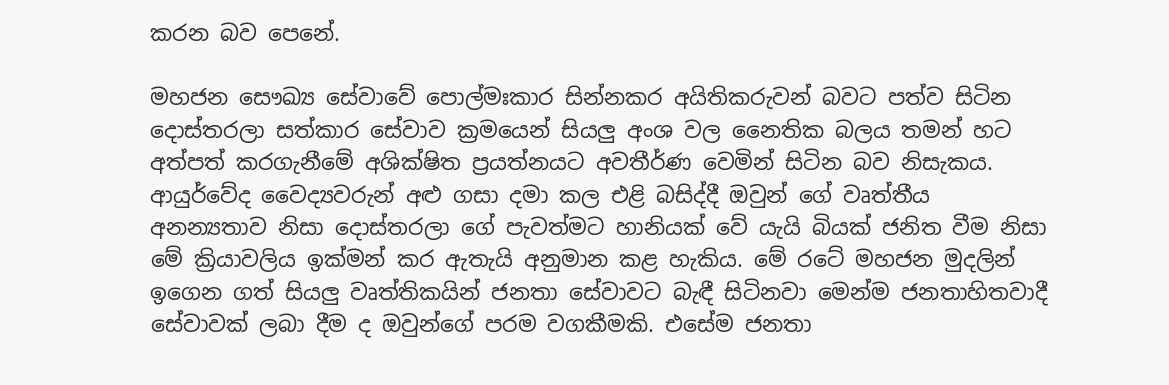කරන බව පෙනේ.

මහජන සෞඛ්‍ය සේවාවේ පොල්මඃකාර සින්නකර අයිතිකරුවන් බවට පත්ව සිටින දොස්තරලා සත්කාර සේවාව ක්‍රමයෙන් සියලු අංශ වල නෛතික බලය තමන් හට අත්පත් කරගැනීමේ අශික්ෂිත ප්‍රයත්නයට අවතීර්ණ වෙමින් සිටින බව නිසැකය. ආයුර්වේද වෛද්‍යවරුන් අළු ගසා දමා කල එළි බසිද්දී ඔවුන් ගේ වෘත්තීය අනන්‍යතාව නිසා දොස්තරලා ගේ පැවත්මට හානියක් වේ යැයි බියක් ජනිත වීම නිසා මේ ක්‍රියාවලිය ඉක්මන් කර ඇතැයි අනුමාන කළ හැකිය. මේ රටේ මහජන මුදලින් ඉගෙන ගත් සියලු වෘත්තිකයින් ජනතා සේවාවට බැඳී සිටිනවා මෙන්ම ජනතාහිතවාදී සේවාවක් ලබා දීම ද ඔවුන්ගේ පරම වගකීමකි. එසේම ජනතා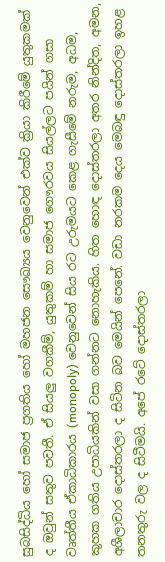සුබසිද්ධිය හෝ සමාජ ප්‍රගතිය හෝ මහජන සෞඛ්‍යය වෙනුවෙන් එක්ව ක්‍රියා කිරීමේ යුතුකමක් ද ඔවුන් සතුව පවතී. ඒ සියලු වගකීම්, යුතුකම් හා සමාජ ගෞරවය සියල්ලට පයින් ගසා වෘත්තීය ඒකාධිකාරය (monopoly) වෙනුවෙන් සිය රට උරුමයට කෙළ ගැසීමේ නරුම, අධම, කුහක ගතිය උපාධියකින් වසා ගන්නට නොහැකිය. හිත හොඳ දොස්තරලා අතර නින්දිත, අමන, අශීලාචාර දොස්තරලා ද සිටින බව මෙයින් පෙනේ. වඩා නරකම දෙය මෙබඳු දොස්තරලා ඉහළ තනතුරු වල ද සිටීමයි. අපේ රටේ දොස්තරලා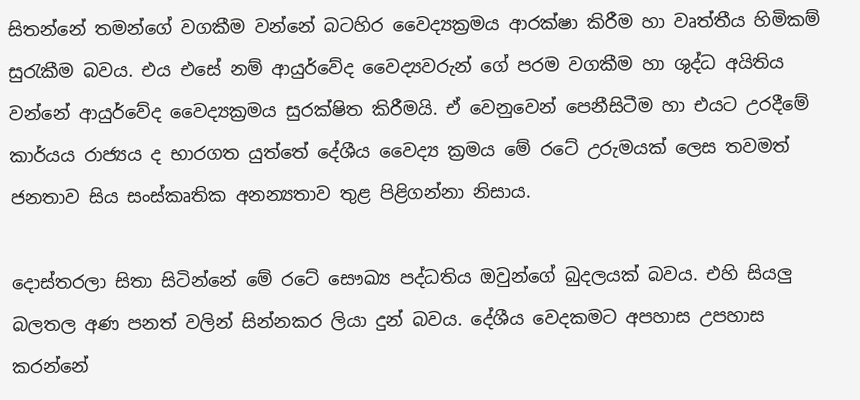සිතන්නේ තමන්ගේ වගකීම වන්නේ බටහිර වෛද්‍යක්‍රමය ආරක්ෂා කිරීම හා වෘත්තීය හිමිකම් සුරැකීම බවය. එය එසේ නම් ආයුර්වේද වෛද්‍යවරුන් ගේ පරම වගකීම හා ශුද්ධ අයිතිය වන්නේ ආයුර්වේද වෛද්‍යක්‍රමය සුරක්ෂිත කිරීමයි. ඒ වෙනුවෙන් පෙනීසිටීම හා එයට උරදීමේ කාර්යය රාජ්‍යය ද භාරගත යුත්තේ දේශීය වෛද්‍ය ක්‍රමය මේ රටේ උරුමයක් ලෙස තවමත් ජනතාව සිය සංස්කෘතික අනන්‍යතාව තුළ පිළිගන්නා නිසාය.

දොස්තරලා සිතා සිටින්නේ මේ රටේ සෞඛ්‍ය පද්ධතිය ඔවුන්ගේ බුදලයක් බවය. එහි සියලු බලතල අණ පනත් වලින් සින්නකර ලියා දුන් බවය. දේශීය වෙදකමට අපහාස උපහාස කරන්නේ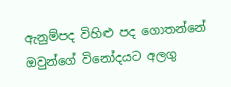ඇනුම්පද විහිළු පද ගොතන්නේ ඔවුන්ගේ විනෝදයට අලගු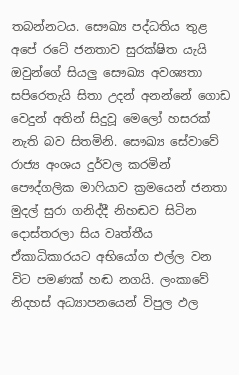තබන්නටය. සෞඛ්‍ය පද්ධතිය තුළ අපේ රටේ ජනතාව සුරක්ෂිත යැයි ඔවුන්ගේ සියලු සෞඛ්‍ය අවශ්‍යතා සපිරෙතැයි සිතා උදන් අනන්නේ ගොඩ වෙදුන් අතින් සිදුවූ මෙලෝ හසරක් නැති බව සිතමිනි. සෞඛ්‍ය සේවාවේ රාජ්‍ය අංශය දුර්වල කරමින් පෞද්ගලික මාෆියාව ක්‍රමයෙන් ජනතා මුදල් සුරා ගනිද්දී නිහඬව සිටින දොස්තරලා සිය වෘත්තීය ඒකාධිකාරයට අභියෝග එල්ල වන විට පමණක් හඬ නගයි. ලංකාවේ නිදහස් අධ්‍යාපනයෙන් විපුල ඵල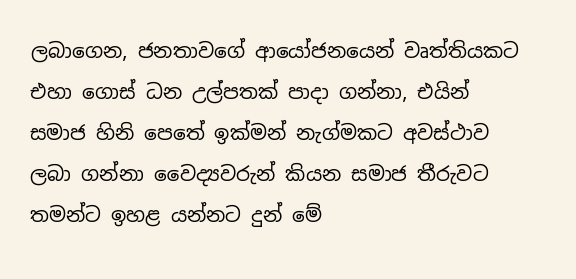ලබාගෙන, ජනතාවගේ ආයෝජනයෙන් වෘත්තියකට එහා ගොස් ධන උල්පතක් පාදා ගන්නා, එයින් සමාජ හිනි පෙතේ ඉක්මන් නැග්මකට අවස්ථාව ලබා ගන්නා වෛද්‍යවරුන් කියන සමාජ තීරුවට තමන්ට ඉහළ යන්නට දුන් මේ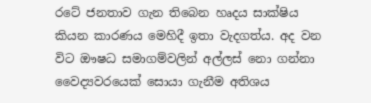රටේ ජනතාව ගැන තිබෙන හෘදය සාක්ෂිය කියන කාරණය මෙහිදී ඉතා වැදගත්ය. අද වන විට ඖෂධ සමාගම්වලින් අල්ලස් නො ගන්නා වෛද්‍යවරයෙක් සොයා ගැනීම අතිශය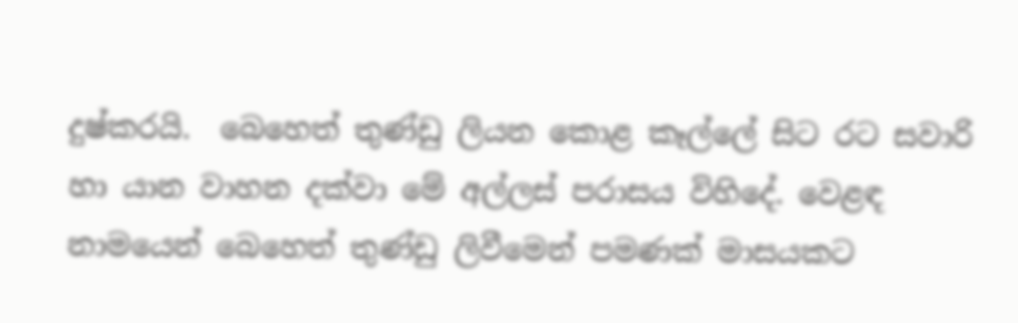දුෂ්කරයි.  බෙහෙත් තුණ්ඩු ලියන කොළ කෑල්ලේ සිට රට සවාරි හා යාන වාහන දක්වා මේ අල්ලස් පරාසය විහිදේ. වෙළඳ නාමයෙන් බෙහෙත් තුණ්ඩු ලිවීමෙන් පමණක් මාසයකට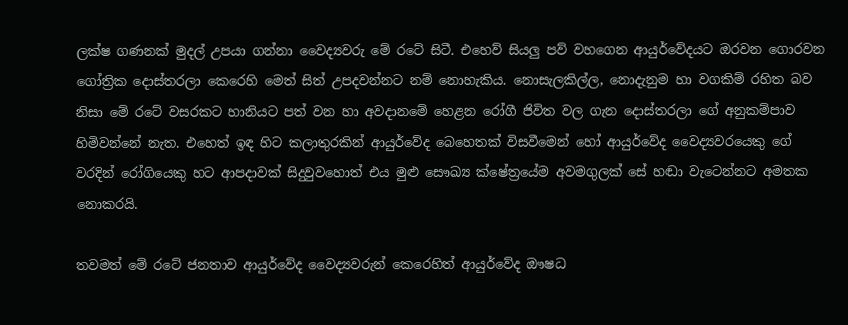ලක්ෂ ගණනක් මුදල් උපයා ගන්නා වෛද්‍යවරු මේ රටේ සිටී. එහෙව් සියලු පව් වහගෙන ආයුර්වේදයට ඔරවන ගොරවන ගෝත්‍රික දොස්තරලා කෙරෙහි මෙත් සිත් උපදවන්නට නම් නොහැකිය. නොසැලකිල්ල, නොදැනුම හා වගකිම් රහිත බව නිසා මේ රටේ වසරකට හානියට පත් වන හා අවදානමේ හෙළන රෝගී ජිවිත වල ගැන දොස්තරලා ගේ අනුකම්පාව හිමිවන්නේ නැත. එහෙත් ඉඳ හිට කලාතුරකින් ආයුර්වේද බෙහෙතක් විසවීමෙන් හෝ ආයුර්වේද වෛද්‍යවරයෙකු ගේ වරදින් රෝගියෙකු හට ආපදාවක් සිදුවුවහොත් එය මුළු සෞඛ්‍ය ක්ෂේත්‍රයේම අවමගුලක් සේ හඬා වැටෙන්නට අමතක නොකරයි.

තවමත් මේ රටේ ජනතාව ආයුර්වේද වෛද්‍යවරුන් කෙරෙහිත් ආයුර්වේද ඖෂධ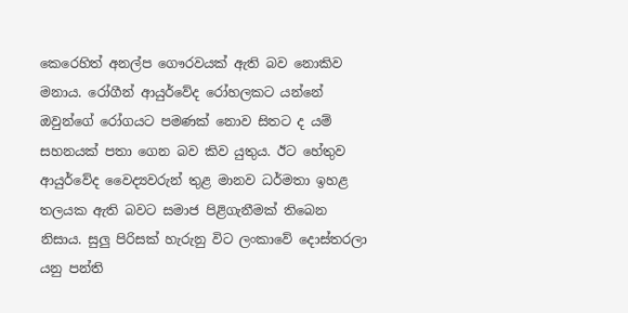කෙරෙහිත් අනල්ප ගෞරවයක් ඇති බව නොකිව මනාය. රෝගීන් ආයුර්වේද රෝහලකට යන්නේ ඔවුන්ගේ රෝගයට පමණක් නොව සිතට ද යම් සහනයක් පතා ගෙන බව කිව යුතුය. ඊට හේතුව ආයුර්වේද වෛද්‍යවරුන් තුළ මානව ධර්මතා ඉහළ තලයක ඇති බවට සමාජ පිළිගැනීමක් තිබෙන නිසාය. සුලු පිරිසක් හැරුනු විට ලංකාවේ දොස්තරලා යනු පන්ති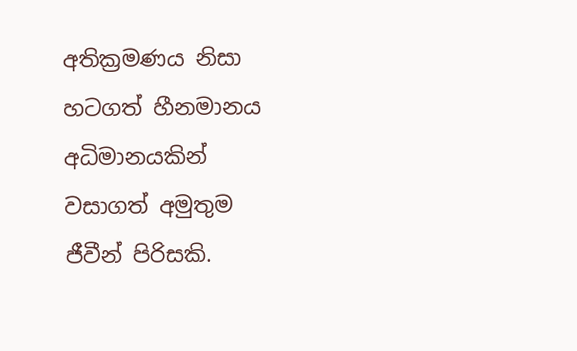අතික්‍රමණය නිසා හටගත් හීනමානය අධිමානයකින් වසාගත් අමුතුම ජීවීන් පිරිසකි.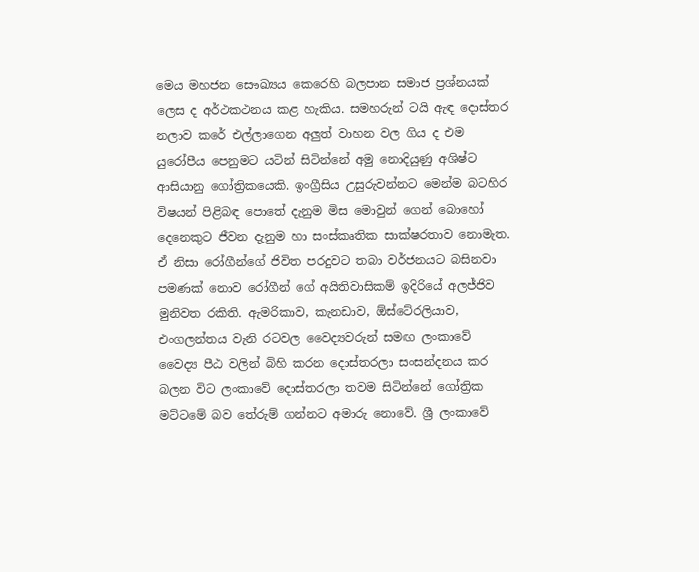මෙය මහජන සෞඛ්‍යය කෙරෙහි බලපාන සමාජ ප්‍රශ්නයක් ලෙස ද අර්ථකථනය කළ හැකිය. සමහරුන් ටයි ඇඳ දොස්තර නලාව කරේ එල්ලාගෙන අලුත් වාහන වල ගිය ද එම යුරෝපීය පෙනුමට යටින් සිටින්නේ අමු නොදියුණු අශිෂ්ට ආසියානු ගෝත්‍රිකයෙකි. ඉංග්‍රීසිය උසුරුවන්නට මෙන්ම බටහිර විෂයන් පිළිබඳ පොතේ දැනුම මිස මොවුන් ගෙන් බොහෝ දෙනෙකුට ජීවන දැනුම හා සංස්කෘතික සාක්ෂරතාව නොමැත. ඒ නිසා රෝගීන්ගේ ජිවිත පරදුවට තබා වර්ජනයට බසිනවා පමණක් නොව රෝගීන් ගේ අයිතිවාසිකම් ඉදිරියේ අලජ්ජිව මුනිවත රකිති. ඇමරිකාව, කැනඩාව, ඕස්ටේ‍රලියාව, එංගලන්තය වැනි රටවල වෛද්‍යවරුන් සමඟ ලංකාවේ වෛද්‍ය පීඨ වලින් බිහි කරන දොස්තරලා සංසන්දනය කර බලන විට ලංකාවේ දොස්තරලා තවම සිටින්නේ ගෝත්‍රික මට්ටමේ බව තේරුම් ගන්නට අමාරු නොවේ. ශ්‍රී ලංකාවේ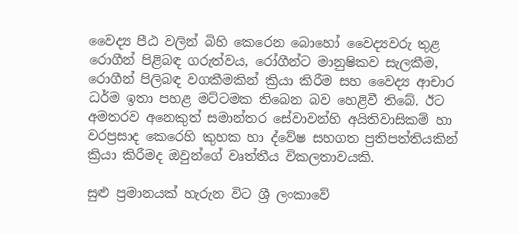වෛද්‍ය පීඨ වලින් බිහි කෙරෙන බොහෝ වෛද්‍යවරු තුළ රොගීන් පිළිබඳ ගරුත්වය, රෝගීන්ට මානුෂිකව සැලකීම, රොගීන් පිලිබඳ වගකීමකින් ක්‍රියා කිරීම සහ වෛද්‍ය ආචාර ධර්ම ඉතා පහළ මට්ටමක තිබෙන බව හෙළිවී තිබේ. ඊට අමතරව අනෙකුත් සමාන්තර සේවාවන්හි අයිතිවාසිකම් හා වරප්‍රසාද කෙරෙහි කුහක හා ද්වේෂ සහගත ප්‍රතිපත්තියකින් ක්‍රියා කිරීමද ඔවුන්ගේ වෘත්තීය විකලතාවයකි.

සුළු ප්‍රමානයක් හැරුන විට ශ්‍රී ලංකාවේ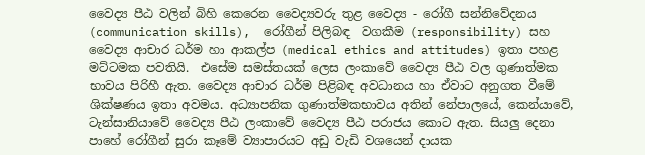වෛද්‍ය පීඨ වලින් බිහි කෙරෙන වෛද්‍යවරු තුළ වෛද්‍ය - රෝගී සන්නිවේදනය (communication skills),  රෝගීන් පිලිබඳ  වගකීම (responsibility) සහ වෛද්‍ය ආචාර ධර්ම හා ආකල්ප (medical ethics and attitudes) ඉතා පහළ මට්ටමක පවතියි.  එසේම සමස්තයක් ලෙස ලංකාවේ වෛද්‍ය පීඨ වල ගුණාත්මක භාවය පිරිහී ඇත. වෛද්‍ය ආචාර ධර්ම පිළිබඳ අවධානය හා ඒවාට අනුගත වීමේ ශික්ෂණය ඉතා අවමය. අධ්‍යාපනික ගුණාත්මකභාවය අතින් නේපාලයේ, කෙන්යාවේ, ටැන්සානියාවේ වෛද්‍ය පීඨ ලංකාවේ වෛද්‍ය පීඨ පරාජය කොට ඇත. සියලු දෙනා පාහේ රෝගීන් සුරා කෑමේ ව්‍යාපාරයට අඩු වැඩි වශයෙන් දායක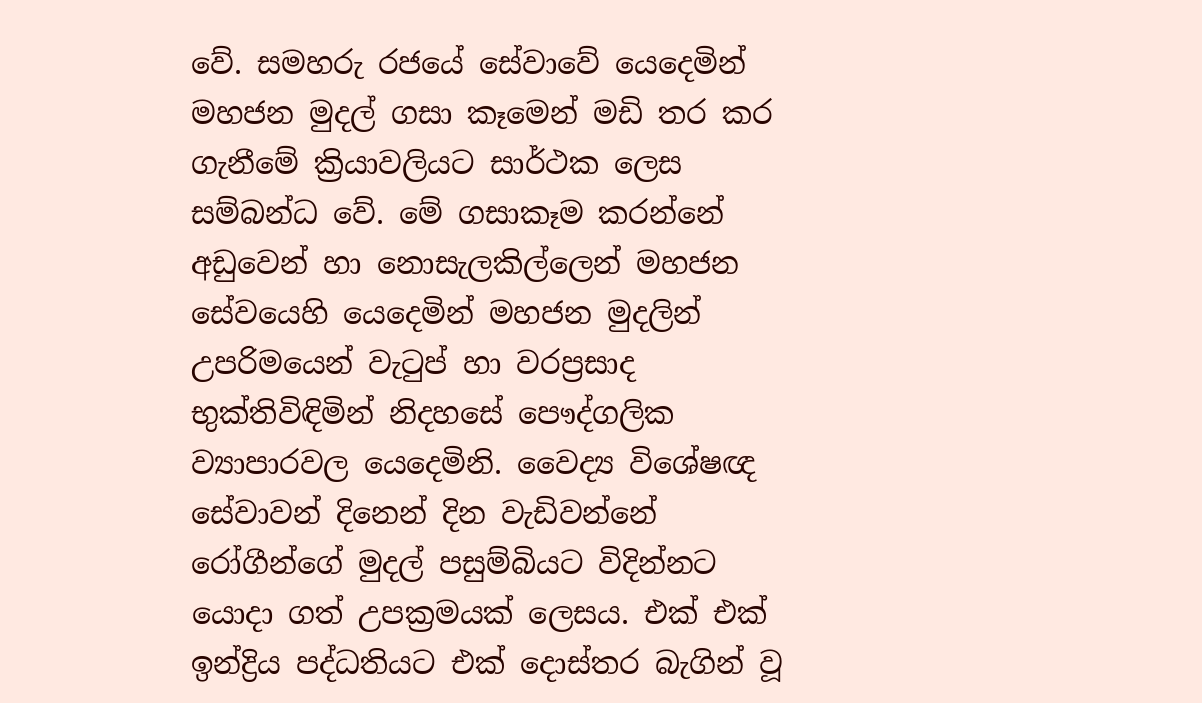වේ. සමහරු රජයේ සේවාවේ යෙදෙමින් මහජන මුදල් ගසා කෑමෙන් මඩි තර කර ගැනීමේ ක්‍රියාවලියට සාර්ථක ලෙස සම්බන්ධ වේ. මේ ගසාකෑම කරන්නේ අඩුවෙන් හා නොසැලකිල්ලෙන් මහජන සේවයෙහි යෙදෙමින් මහජන මුදලින් උපරිමයෙන් වැටුප් හා වරප්‍රසාද භුක්තිවිඳිමින් නිදහසේ පෞද්ගලික ව්‍යාපාරවල යෙදෙමිනි. වෛද්‍ය විශේෂඥ සේවාවන් දිනෙන් දින වැඩිවන්නේ රෝගීන්ගේ මුදල් පසුම්බියට විදින්නට යොදා ගත් උපක්‍රමයක් ලෙසය. එක් එක් ඉන්ද්‍රිය පද්ධතියට එක් දොස්තර බැගින් වූ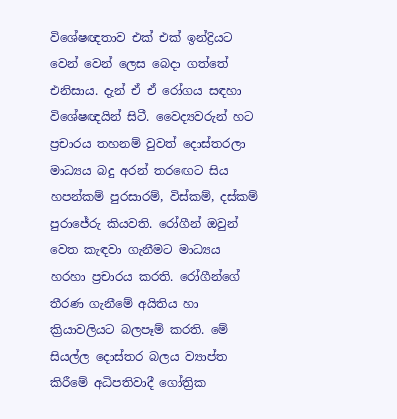විශේෂඥතාව එක් එක් ඉන්ද්‍රියට වෙන් වෙන් ලෙස බෙදා ගත්තේ එනිසාය. දැන් ඒ ඒ රෝගය සඳහා විශේෂඥයින් සිටී. වෛද්‍යවරුන් හට ප්‍රචාරය තහනම් වුවත් දොස්තරලා මාධ්‍යය බදු අරන් තරඟෙට සිය හපන්කම් පුරසාරම්, විස්කම්, දස්කම් පුරාජේරු කියවති. රෝගීන් ඔවුන් වෙත කැඳවා ගැනීමට මාධ්‍යය හරහා ප්‍රචාරය කරති. රෝගීන්ගේ තීරණ ගැනීමේ අයිතිය හා ක්‍රියාවලියට බලපෑම් කරති. මේ සියල්ල දොස්තර බලය ව්‍යාප්ත කිරීමේ අධිපතිවාදී ගෝත්‍රික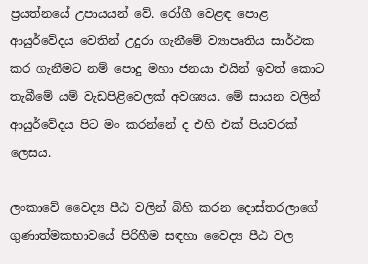ප්‍රයත්නයේ උපායයන් වේ. රෝගී වෙළඳ පොළ ආයුර්වේදය වෙතින් උදුරා ගැනීමේ ව්‍යාපෘතිය සාර්ථක කර ගැනීමට නම් පොදු මහා ජනයා එයින් ඉවත් කොට තැබීමේ යම් වැඩපිළිවෙලක් අවශ්‍යය. මේ සායන වලින් ආයුර්වේදය පිට මං කරන්නේ ද එහි එක් පියවරක් ලෙසය.

ලංකාවේ වෛද්‍ය පීඨ වලින් බිහි කරන දොස්තරලාගේ ගුණාත්මකභාවයේ පිරිහීම සඳහා වෛද්‍ය පීඨ වල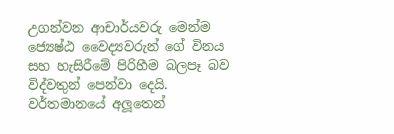උගන්වන ආචාර්යවරු මෙන්ම ජ්‍යෙෂ්ඨ වෛද්‍යවරුන් ගේ විනය සහ හැසිරීමේ පිරිහීම බලපෑ බව විද්වතුන් පෙන්වා දෙයි. වර්තමානයේ අලූතෙන්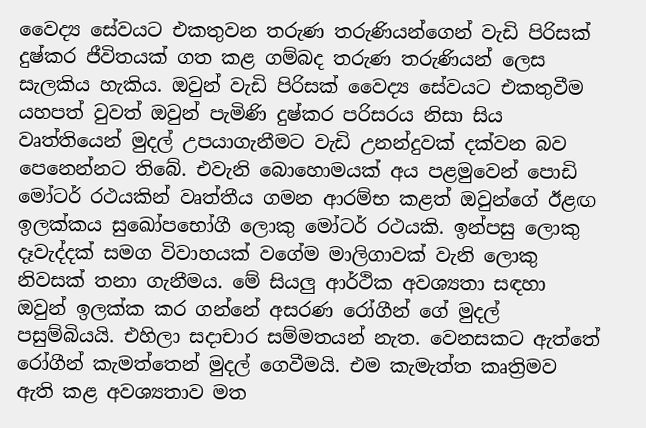වෛද්‍ය සේවයට එකතුවන තරුණ තරුණියන්ගෙන් වැඩි පිරිසක් දුෂ්කර ජීවිතයක් ගත කළ ගම්බද තරුණ තරුණියන් ලෙස සැලකිය හැකිය. ඔවුන් වැඩි පිරිසක් වෛද්‍ය සේවයට එකතුවීම යහපත් වුවත් ඔවුන් පැමිණි දුෂ්කර පරිසරය නිසා සිය වෘත්තියෙන් මුදල් උපයාගැනීමට වැඩි උනන්දුවක් දක්වන බව පෙනෙන්නට තිබේ. එවැනි බොහොමයක් අය පළමුවෙන් පොඩි මෝටර් රථයකින් වෘත්තීය ගමන ආරම්භ කළත් ඔවුන්ගේ ඊළඟ ඉලක්කය සුඛෝපභෝගී ලොකු මෝටර් රථයකි. ඉන්පසු ලොකු දෑවැද්දක් සමග විවාහයක් වගේම මාලිගාවක් වැනි ලොකු නිවසක් තනා ගැනීමය. මේ සියලු ආර්ථික අවශ්‍යතා සඳහා ඔවුන් ඉලක්ක කර ගන්නේ අසරණ රෝගීන් ගේ මුදල් පසුම්බියයි. එහිලා සදාචාර සම්මතයන් නැත. වෙනසකට ඇත්තේ රෝගීන් කැමත්තෙන් මුදල් ගෙවීමයි. එම කැමැත්ත කෘත්‍රිමව ඇති කළ අවශ්‍යතාව මත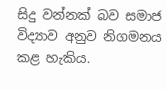සිදු වන්නක් බව සමාජ විද්‍යාව අනුව නිගමනය කළ හැකිය.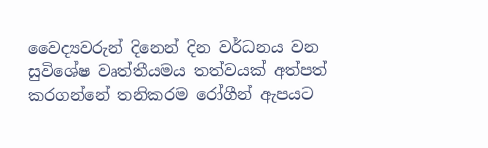වෛද්‍යවරුන් දිනෙන් දින වර්ධනය වන සුවිශේෂ වෘත්තීයමය තත්වයක් අත්පත් කරගන්නේ තනිකරම රෝගීන් ඇපයට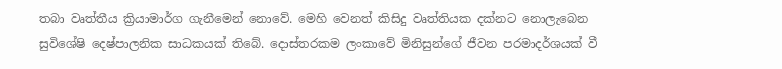තබා වෘත්තීය ක්‍රියාමාර්ග ගැනීමෙන් නොවේ. මෙහි වෙනත් කිසිදු වෘත්තියක දක්නට නොලැබෙන සුවිශේෂි දෙෂ්පාලනික සාධකයක් තිබේ. දොස්තරකම ලංකාවේ මිනිසුන්ගේ ජීවන පරමාදර්ශයක් වී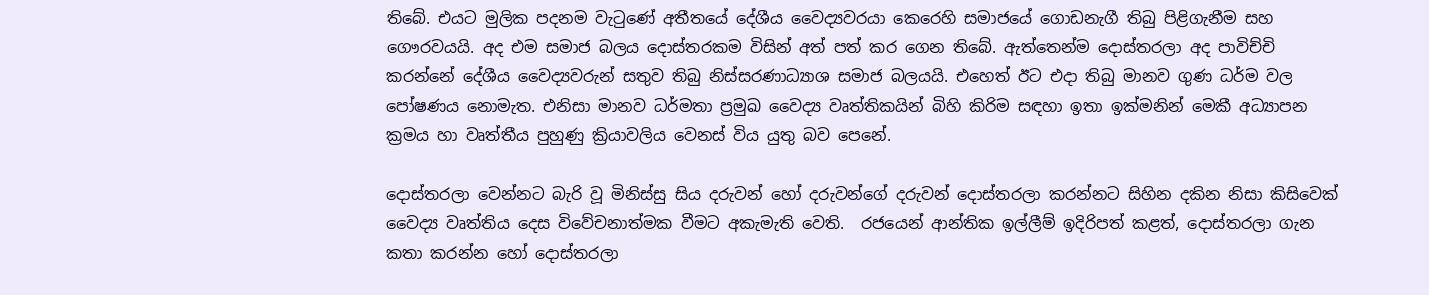තිබේ. එයට මුලික පදනම වැටුණේ අතීතයේ දේශීය වෛද්‍යවරයා කෙරෙහි සමාජයේ ගොඩනැගී තිබු පිළිගැනීම සහ ගෞරවයයි. අද එම සමාජ බලය දොස්තරකම විසින් අත් පත් කර ගෙන තිබේ. ඇත්තෙන්ම දොස්තරලා අද පාවිච්චි කරන්නේ දේශීය වෛද්‍යවරුන් සතුව තිබු නිස්සරණාධ්‍යාශ සමාජ බලයයි. එහෙත් ඊට එදා තිබු මානව ගුණ ධර්ම වල පෝෂණය නොමැත. එනිසා මානව ධර්මතා ප්‍රමුඛ වෛද්‍ය වෘත්තිකයින් බිහි කිරිම සඳහා ඉතා ඉක්මනින් මෙකී අධ්‍යාපන ක්‍රමය හා වෘත්තීය පුහුණු ක්‍රියාවලිය වෙනස් විය යුතු බව පෙනේ.

දොස්තරලා වෙන්නට බැරි වූ මිනිස්සු සිය දරුවන්‍ හෝ දරුවන්ගේ දරුවන් දොස්තරලා කරන්නට සිහින දකින නිසා කිසිවෙක් වෛද්‍ය වෘත්තිය දෙස විවේචනාත්මක වීමට අකැමැති වෙති.  රජයෙන් ආන්තික ඉල්ලීම් ඉදිරිපත් කළත්, දොස්තරලා ගැන කතා කරන්න හෝ දොස්තරලා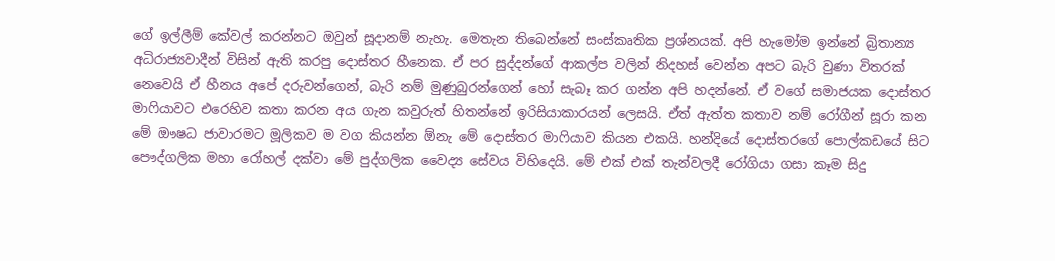ගේ ඉල්ලීම් කේවල් කරන්නට ඔවුන් සූදානම් නැහැ. මෙතැන තිබෙන්නේ සංස්කෘතික ප්‍රශ්නයක්. අපි හැමෝම ඉන්නේ බ්‍රිතාන්‍ය අධිරාජ්‍යවාදීන් විසින් ඇති කරපු දොස්තර හීනෙක. ඒ පර සුද්දන්ගේ ආකල්ප වලින් නිදහස් වෙන්න අපට බැරි වුණා විතරක් නෙවෙයි ඒ හීනය අපේ දරුවන්ගෙන්, බැරි නම් මුණුබුරන්ගෙන් හෝ සැබෑ කර ගන්න අපි හදන්නේ. ඒ වගේ සමාජයක දොස්තර මාෆියාවට එරෙහිව කතා කරන අය ගැන කවුරුත් හිතන්නේ ඉරිසියාකාරයන් ලෙසයි. ඒත් ඇත්ත කතාව නම් රෝගීන් සූරා කන මේ ඖෂධ ජාවාරමට මූලිකව ම වග කියන්න ඕනැ මේ දොස්තර මාෆියාව කියන එකයි. හන්දියේ දොස්තරගේ පොල්කඩයේ සිට පෞද්ගලික මහා රෝහල් දක්වා මේ පුද්ගලික වෛද්‍ය සේවය විහිදෙයි. මේ එක් එක් තැන්වලදී රෝගියා ගසා කෑම සිදු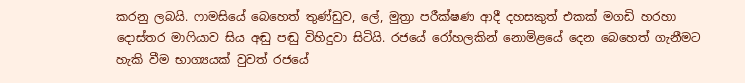කරනු ලබයි. ෆාමසියේ බෙහෙත් තුණ්ඩුව, ලේ, මුත්‍රා පරීක්ෂණ ආදී දහසකුත් එකක් මගඩි හරහා දොස්තර මාෆියාව සිය අඬු පඬු විහිදුවා සිටියි. රජයේ රෝහලකින් නොමිළයේ දෙන බෙහෙත් ගැනීමට හැකි වීම භාග්‍යයක් වුවත් රජයේ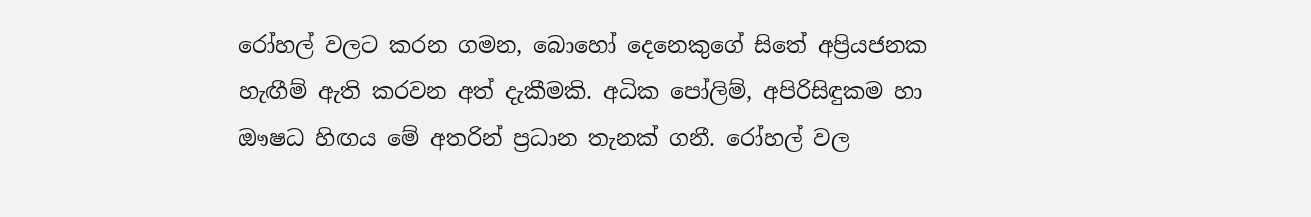රෝහල් වලට කරන ගමන, බොහෝ දෙනෙකුගේ සිතේ අප්‍රියජනක හැඟීම් ඇති කරවන අත් දැකීමකි. අධික පෝලිම්, අපිරිසිඳුකම හා ඖෂධ හිඟය මේ අතරින් ප්‍රධාන තැනක් ගනී. රෝහල් වල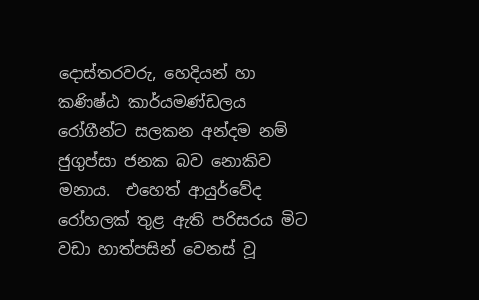දොස්තරවරු, හෙදියන් හා කණිෂ්ඨ කාර්යමණ්ඩලය රෝගීන්ට සලකන අන්දම නම් ජුගුප්සා ජනක බව නොකිව මනාය.  එහෙත් ආයුර්වේද රෝහලක් තුළ ඇති පරිසරය මිට වඩා හාත්පසින් වෙනස් වූ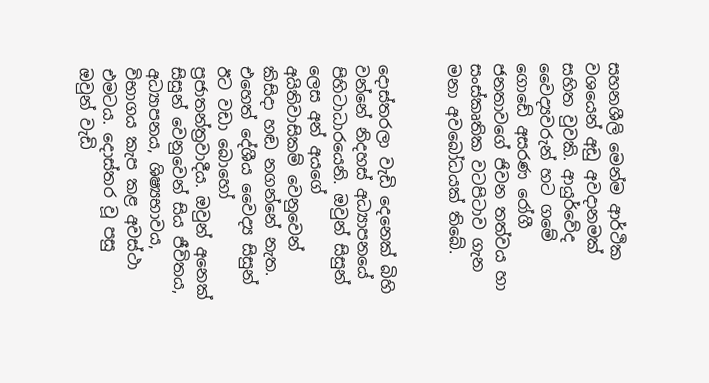සහනශීලි මෙන්ම ආර්ථික වශයෙන් අඩු අවදානමක් සහිත වුවකි. ආයුර්වේද වෛද්‍යවරුන් හට ගමේ ගොඩේ අසරණ රෝගී ජනතාවගේ ජිවන තත්වය හා සංස්කෘතික වටපිටාව ගැන මනා අවබෝධයක් තිබේ.


දොස්තරලා වැඩි දෙනෙක් බිහි වන්නේ නිදහස් අධ්‍යාපනයේ පිහිටාධාරයෙනි. ඔවුන් සිසුන් ලෙස අන් අයගේ අයිතිවාසිකම් වෙනුවෙන් කිසිදා හඬ නගන්නේ නැත. එහෙත් දේශීය වෛද්‍ය සිසුන් ඊට වඩා බොහෝ ප්‍රජාතන්ත්‍රවාදීය. ඔවුන් අනෙක් සිසුන් වෙනුවෙන් සිය ජීවිතය, අධ්‍යාපනය, ශිෂ්‍යභාවය, විභාගය කැප කළ අවස්ථා එමටය. දොස්තර වූ පසු ඔවුන් වැඩි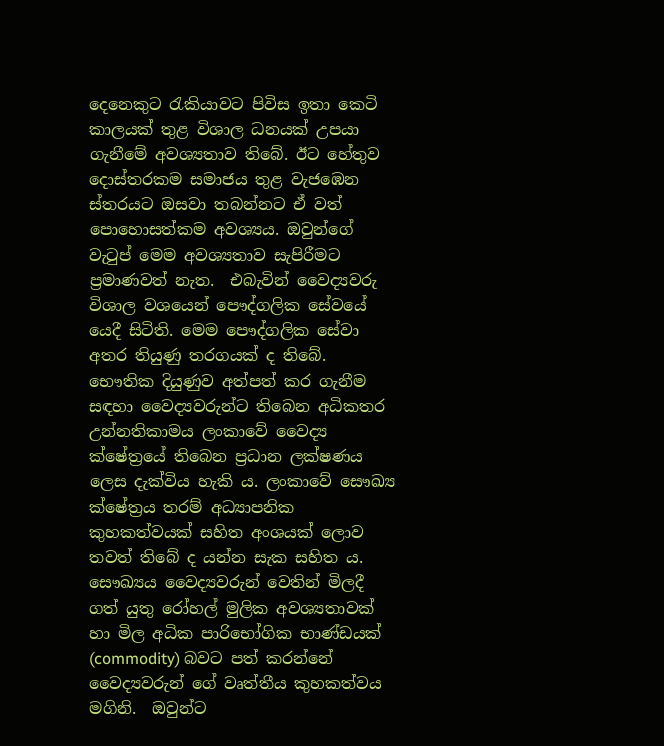දෙනෙකුට රැකියාවට පිවිස ඉතා කෙටි කාලයක් තුළ විශාල ධනයක් උපයා ගැනීමේ අවශ්‍යතාව තිබේ. ඊට හේතුව දොස්තරකම සමාජය තුළ වැජඹෙන ස්තරයට ඔසවා තබන්නට ඒ වත් පොහොසත්කම අවශ්‍යය. ඔවුන්ගේ වැටුප් මෙම අවශ්‍යතාව සැපිරීමට ප්‍රමාණවත් නැත.  එබැවින් වෛද්‍යවරු විශාල වශයෙන් පෞද්ගලික සේවයේ යෙදී සිටිති. මෙම පෞද්ගලික සේවා අතර තියුණු තරගයක් ද තිබේ. භෞතික දියුණුව අත්පත් කර ගැනීම සඳහා වෛද්‍යවරුන්ට තිබෙන අධිකතර උන්නතිකාමය ලංකාවේ වෛද්‍ය ක්ෂේත්‍රයේ තිබෙන ප්‍රධාන ලක්ෂණය ලෙස දැක්විය හැකි ය. ලංකාවේ සෞඛ්‍ය ක්ෂේත්‍රය තරම් අධ්‍යාපනික කුහකත්වයක් සහිත අංශයක් ලොව තවත් තිබේ ද යන්න සැක සහිත ය.  සෞඛ්‍යය වෛද්‍යවරුන් වෙතින් මිලදී ගත් යුතු රෝහල් මුලික අවශ්‍යතාවක් හා මිල අධික පාරිභෝගික භාණ්ඩයක් (commodity) බවට පත් කරන්නේ වෛද්‍යවරුන් ගේ වෘත්තීය කුහකත්වය මගිනි.  ඔවුන්ට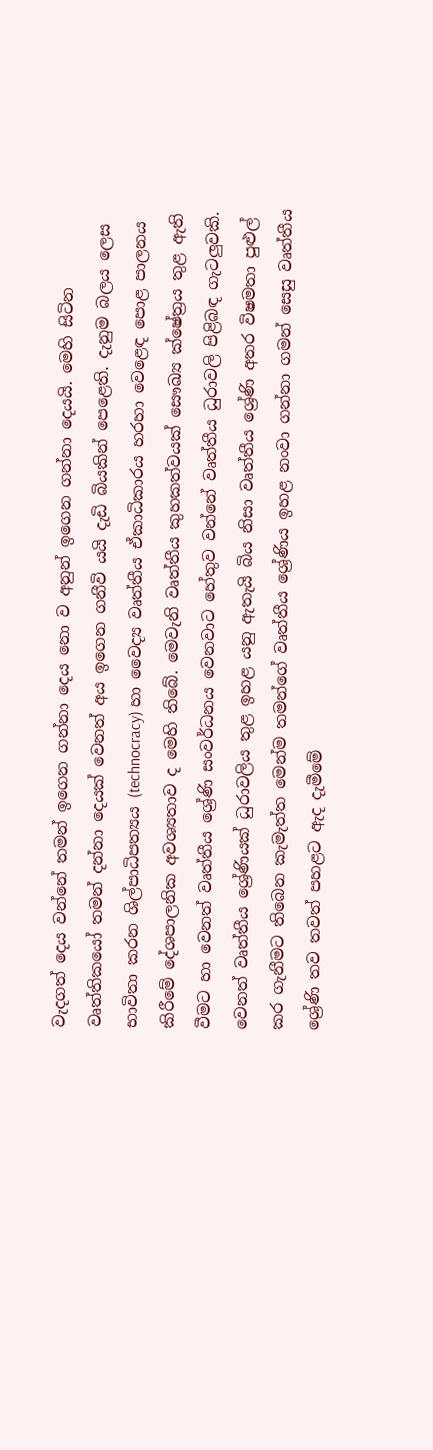වැදගත් දෙය වන්නේ තමන් ‍ඉගෙන ගන්නා දෙය නො ව අනුන් ඉගෙන ගන්නා දෙයයි. මෙහි සිටින වෘත්තිකයෝ තමන් දන්නා දෙයක් වෙනත් අය ඉගෙන ගනීවි යයි දැඩි බියකින් පෙළෙති. දැනුම බලය ලෙස භාවිතා කරන ශිල්පාධිපත්‍යය (technocracy) හා වෛද්‍ය වෘත්තීය ඒකාධිකාරය හරහා වෙළෙඳ පොළ පාලනය කිරීමේ දේශපාලනික අවශ්‍යතාව ද මෙහි තිබේ. මෙවැනි වෘත්තීය කුහකත්වයක් සෞඛ්‍ය ක්ෂේත්‍රය තුළ ඇති වීමට හා වෙනත් වෘත්තීය ශ්‍රේණි සංවර්ධනය වෙනවාට හේතුව වන්නේ වෘත්තීය ධුරාවලි පිළිබඳ ගැටලුවකි. වෙනත් වෘත්තීය ශ්‍රේණියක් ධුරාවලිය තුළ ඉහළ යනු ඇතැයි බිය නිසා වෘත්තීය ශ්‍රේණි අතර විෂමතා පුළුල් කර ගැනීමට තිබෙන කැමැත්ත මෙන්ම තමන්ගේ වෘත්තීය ශ්‍රේණිය ඉහළ නංවා ගන්නා ගමන් සෙසු වෘත්තීය ශ්‍රේණි තව තවත් පහළට ඇද දැමීමේ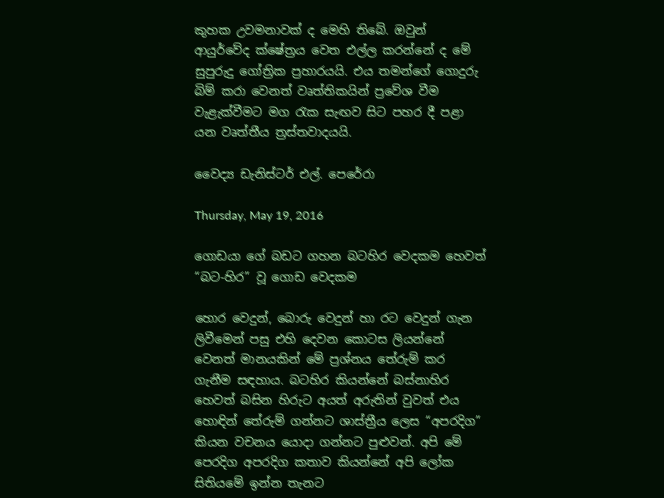කුහක උවමනාවක් ද මෙහි තිබේ. ඔවුන් ආයුර්වේද ක්ෂේත්‍රය වෙත එල්ල කරන්නේ ද මේ සුපුරුදු ගෝත්‍රික ප්‍රහාරයයි. එය තමන්ගේ ගොදුරු බිම් කරා වෙනත් වෘත්තිකයින් ප්‍රවේශ වීම වැළැක්වීමට මග රැක සැඟව සිට පහර දී පළා යන වෘත්තීය ත්‍රස්තවාදයයි.

වෛද්‍ය ඩැනිස්ටර් එල්. පෙරේරා

Thursday, May 19, 2016

ගොඩයා ගේ බඩට ගහන බටහිර වෙදකම හෙවත් “බට-හිර” වූ ගොඩ වෙදකම

හොර වෙදුන්, බොරු වෙදුන් හා රට වෙදුන් ගැන ලිවීමෙන් පසු එහි දෙවන කොටස ලියන්නේ වෙනත් මානයකින් මේ ප්‍රශ්නය තේරුම් කර ගැනීම සඳහාය. බටහිර කියන්නේ බස්නාහිර හෙවත් බසින හිරුට අයත් අරුතින් වුවත් එය හොඳින් තේරුම් ගන්නට ශාස්ත්‍රීය ලෙස “අපරදිග” කියන වචනය යොදා ගන්නට පුළුවන්. අපි මේ පෙරදිග අපරදිග කතාව කියන්නේ අපි ලෝක සිතියමේ ඉන්න තැනට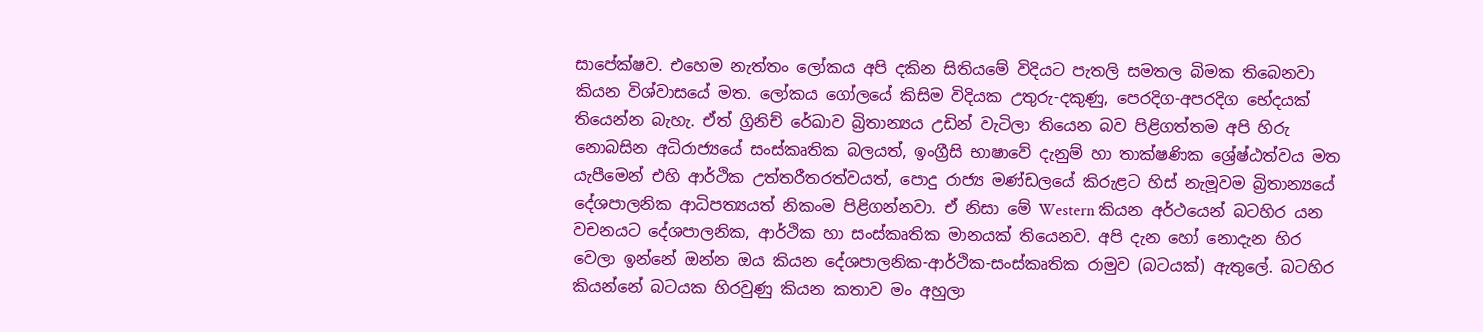සාපේක්ෂව. එහෙම නැත්තං ලෝකය අපි දකින සිතියමේ විදියට පැතලි සමතල බිමක තිබෙනවා කියන විශ්වාසයේ මත. ලෝකය ගෝලයේ කිසිම විදියක උතුරු-දකුණු, පෙරදිග-අපරදිග භේදයක් තියෙන්න බැහැ. ඒත් ග්‍රිනිච් රේඛාව බ්‍රිතාන්‍යය උඩින් වැටිලා තියෙන බව පිළිගත්තම අපි හිරු නොබසින අධිරාජ්‍යයේ සංස්කෘතික බලයත්, ඉංග්‍රීසි භාෂාවේ දැනුම් හා තාක්ෂණික ශ්‍රේෂ්ඨත්වය මත යැපීමෙන් එහි ආර්ථික උත්තරීතරත්වයත්, පොදු රාජ්‍ය මණ්ඩලයේ කිරුළට හිස් නැමූවම බ්‍රිතාන්‍යයේ දේශපාලනික ආධිපත්‍යයත් නිකංම පිළිගන්නවා. ඒ නිසා මේ Western කියන අර්ථයෙන් බටහිර යන වචනයට දේශපාලනික, ආර්ථික හා සංස්කෘතික මානයක් තියෙනව. අපි දැන හෝ නොදැන හිර වෙලා ඉන්නේ ඔන්න ඔය කියන දේශපාලනික-ආර්ථික-සංස්කෘතික රාමුව (බටයක්) ඇතුලේ. බටහිර කියන්නේ බටයක හිරවුණු කියන කතාව මං අහුලා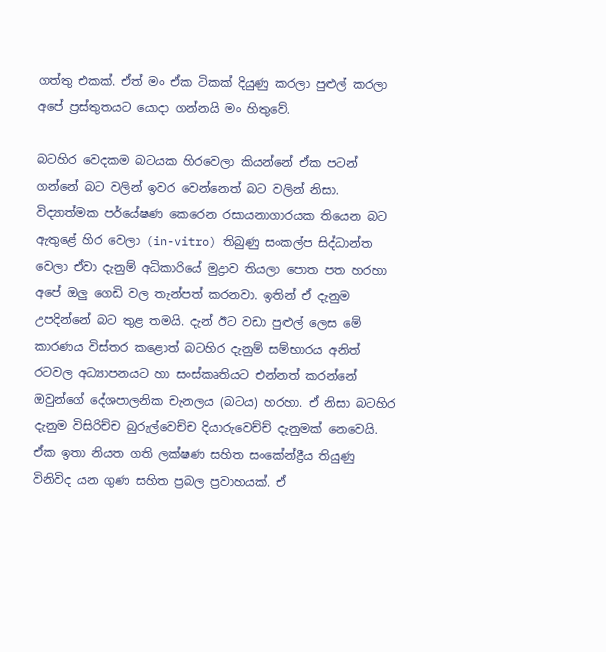ගත්තු එකක්. ඒත් මං ඒක ටිකක් දියුණු කරලා පුළුල් කරලා අපේ ප්‍රස්තුතයට යොදා ගන්නයි මං හිතුවේ.

බටහිර වෙදකම බටයක හිරවෙලා කියන්නේ ඒක පටන් ගන්නේ බට වලින් ඉවර වෙන්නෙත් බට වලින් නිසා. විද්‍යාත්මක පර්යේෂණ කෙරෙන රසායනාගාරයක තියෙන බට ඇතුළේ හිර වෙලා (in-vitro) තිබුණු සංකල්ප සිද්ධාන්ත වෙලා ඒවා දැනුම් අධිකාරියේ මුද්‍රාව තියලා පොත පත හරහා අපේ ඔලු ගෙඩි වල තැන්පත් කරනවා. ඉතින් ඒ දැනුම උපදින්නේ බට තුළ තමයි. දැන් ඊට වඩා පුළුල් ලෙස මේ කාරණය විස්තර කළොත් බටහිර දැනුම් සම්භාරය අනිත් රටවල අධ්‍යාපනයට හා සංස්කෘතියට එන්නත් කරන්නේ ඔවුන්ගේ දේශපාලනික චැනලය (බටය) හරහා. ඒ නිසා බටහිර දැනුම විසිරිච්ච බුරුල්වෙච්ච දියාරුවෙච්ච් දැනුමක් නෙවෙයි. ඒක ඉතා නියත ගති ලක්ෂණ සහිත සංකේන්ද්‍රීය තියුණු විනිවිද යන ගුණ සහිත ප්‍රබල ප්‍රවාහයක්. ඒ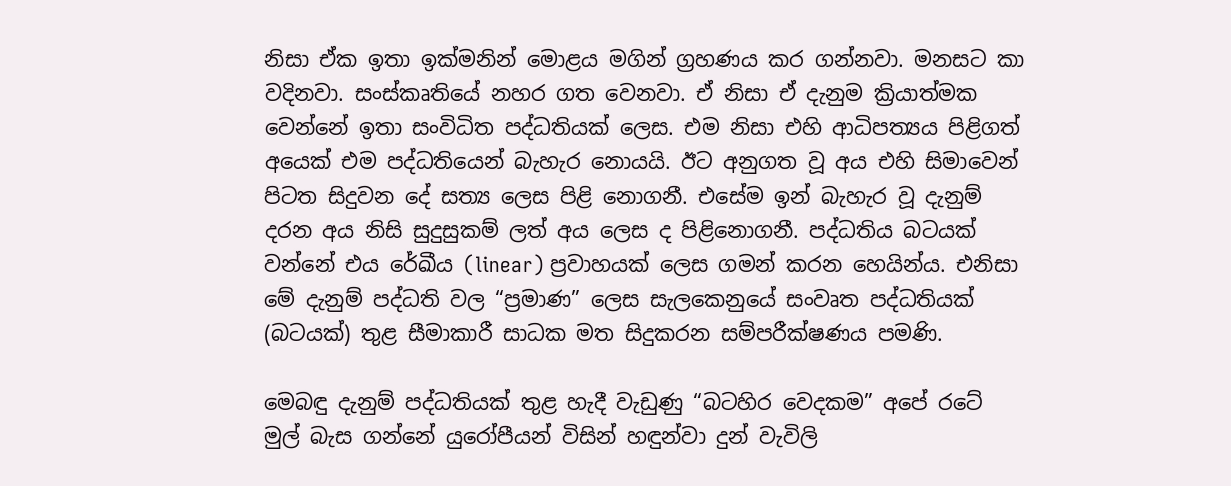නිසා ඒක ඉතා ඉක්මනින් මොළය මගින් ග්‍රහණය කර ගන්නවා. මනසට කා වදිනවා. සංස්කෘතියේ නහර ගත වෙනවා. ඒ නිසා ඒ දැනුම ක්‍රියාත්මක වෙන්නේ ඉතා සංවිධිත පද්ධතියක් ලෙස. එම නිසා එහි ආධිපත්‍යය පිළිගත් අයෙක් එම පද්ධතියෙන් බැහැර නොයයි. ඊට අනුගත වූ අය එහි සිමාවෙන් පිටත සිදුවන දේ සත්‍ය ලෙස පිළි නොගනී. එසේම ඉන් බැහැර වූ දැනුම් දරන අය නිසි සුදුසුකම් ලත් අය ලෙස ද පිළිනොගනී. පද්ධතිය බටයක් වන්නේ එය රේඛීය (linear) ප්‍රවාහයක් ලෙස ගමන් කරන හෙයින්ය. එනිසා මේ දැනුම් පද්ධති වල “ප්‍රමාණ” ලෙස සැලකෙනුයේ සංවෘත පද්ධතියක් (බටයක්) තුළ සීමාකාරී සාධක මත සිදුකරන සම්පරීක්ෂණය පමණි.

මෙබඳු දැනුම් පද්ධතියක් තුළ හැදී වැඩුණු “බටහිර වෙදකම” අපේ රටේ මුල් බැස ගන්නේ යුරෝපීයන් විසින් හඳුන්වා දුන් වැවිලි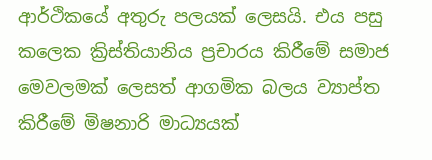ආර්ථිකයේ අතුරු පලයක් ලෙසයි. එය පසු කලෙක ක්‍රිස්තියානිය ප්‍රචාරය කිරීමේ සමාජ මෙවලමක් ලෙසත් ආගමික බලය ව්‍යාප්ත කිරීමේ මිෂනාරි මාධ්‍යයක්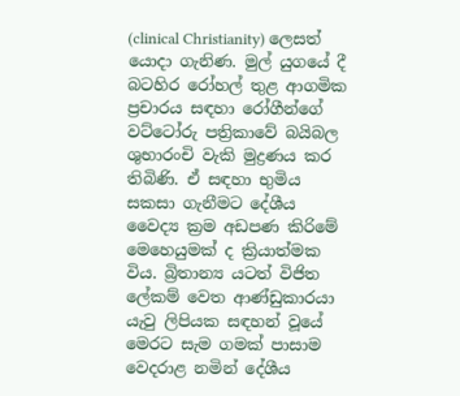(clinical Christianity) ලෙසත් යොදා ගැනිණ. මුල් යුගයේ දී බටහිර රෝහල් තුළ ආගමික ප්‍රචාරය සඳහා රෝගීන්ගේ වට්ටෝරු පත්‍රිකාවේ බයිබල ශුභාරංචි වැකි මුද්‍රණය කර තිබිණි. ඒ සඳහා භුමිය සකසා ගැනීමට දේශීය වෛද්‍ය ක්‍රම අඩපණ කිරිමේ මෙහෙයුමක් ද ක්‍රියාත්මක විය. බ්‍රිතාන්‍ය යටත් විජිත ලේකම් වෙත ආණ්ඩුකාරයා යැවු ලිපියක සඳහන් වූයේ මෙරට සැම ගමක් පාසාම වෙදරාළ නමින් දේශීය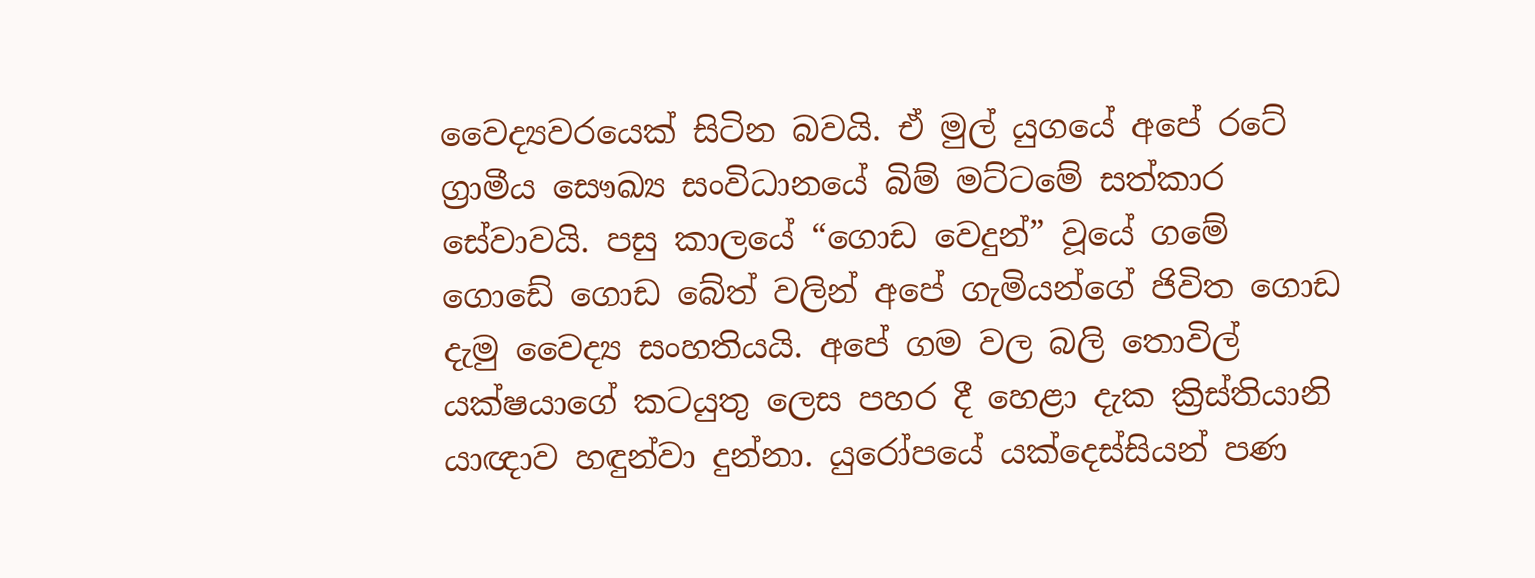වෛද්‍යවරයෙක් සිටින බවයි. ඒ මුල් යුගයේ අපේ රටේ ග්‍රාමීය සෞඛ්‍ය සංවිධානයේ බිම් මට්ටමේ සත්කාර සේවාවයි. පසු කාලයේ “ගොඩ වෙදුන්” වූයේ ගමේ ගොඩේ ගොඩ බේත් වලින් අපේ ගැමියන්ගේ ජිවිත ගොඩ දැමු වෛද්‍ය සංහතියයි. අපේ ගම වල බලි තොවිල් යක්ෂයාගේ කටයුතු ලෙස පහර දී හෙළා දැක ක්‍රිස්තියානි යාඥාව හඳුන්වා දුන්නා. යුරෝපයේ යක්දෙස්සියන් පණ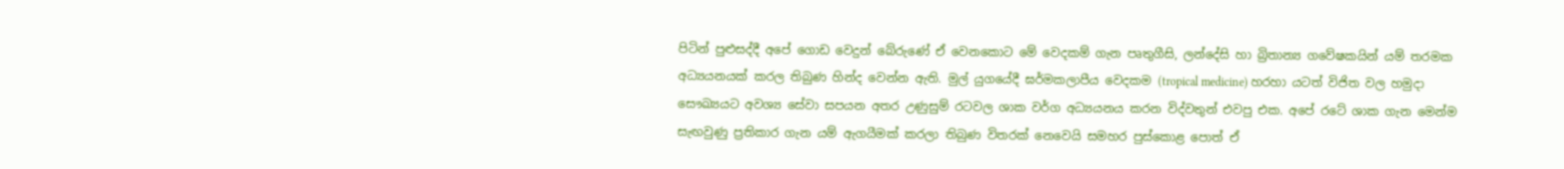පිටින් පුළුසද්දී අපේ ගොඩ වෙදුන් බේරුණේ ඒ වෙනකොට මේ වෙදකම් ගැන පෘතුගීසි, ලන්දේසි හා බ්‍රිතාන්‍ය ගවේෂකයින් යම් තරමක අධ්‍යයනයක් කරල තිබුණ හින්ද වෙන්න ඇති. මුල් යුගයේදී ඝර්මකලාපීය වෙදකම (tropical medicine) හරහා යටත් විජිත වල හමුදා සෞඛ්‍යයට අවශ්‍ය සේවා සපයන අතර උණුසුම් රටවල ශාක වර්ග අධ්‍යයනය කරන විද්වතුන් එවපු එක. අපේ රටේ ශාක ගැන මෙන්ම සැඟවුණු ප්‍රතිකාර ගැන යම් ඇගයීමක් කරලා තිබුණ විතරක් නෙවෙයි සමහර පුස්කොළ පොත් ඒ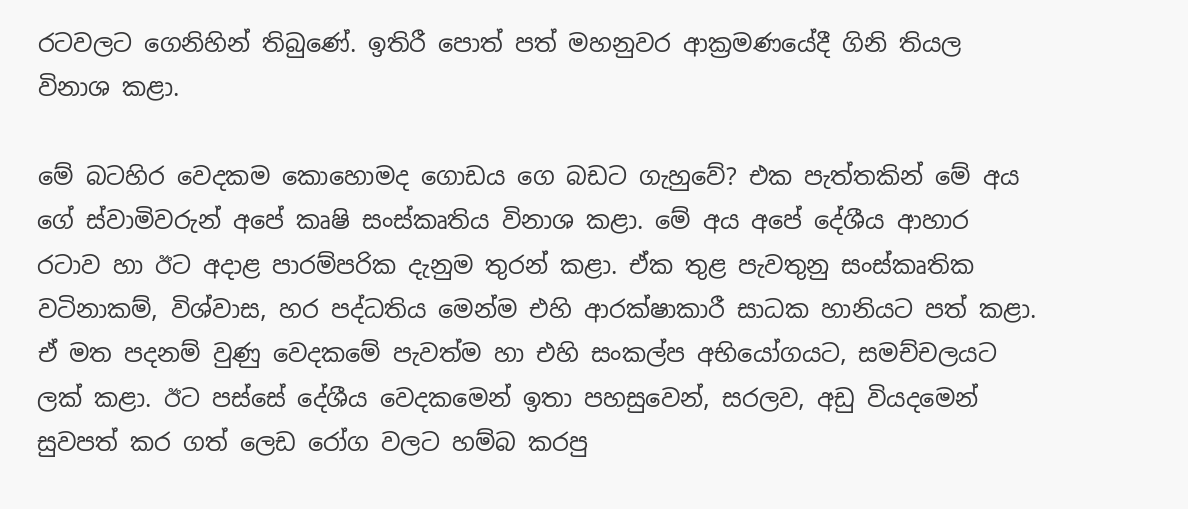රටවලට ගෙනිහින් තිබුණේ. ඉතිරී පොත් පත් මහනුවර ආක්‍රමණයේදී ගිනි තියල විනාශ කළා.

මේ බටහිර වෙදකම කොහොමද ගොඩය ගෙ බඩට ගැහුවේ? එක පැත්තකින් මේ අය ගේ ස්වාමිවරුන් අපේ කෘෂි සංස්කෘතිය විනාශ කළා. මේ අය අපේ දේශීය ආහාර රටාව හා ඊට අදාළ පාරම්පරික දැනුම තුරන් කළා. ඒක තුළ පැවතුනු සංස්කෘතික වටිනාකම්, විශ්වාස, හර පද්ධතිය මෙන්ම එහි ආරක්ෂාකාරී සාධක හානියට පත් කළා. ඒ මත පදනම් වුණු වෙදකමේ පැවත්ම හා එහි සංකල්ප අභියෝගයට, සමච්චලයට ලක් කළා. ඊට පස්සේ දේශීය වෙදකමෙන් ඉතා පහසුවෙන්, සරලව, අඩු වියදමෙන් සුවපත් කර ගත් ලෙඩ රෝග වලට හම්බ කරපු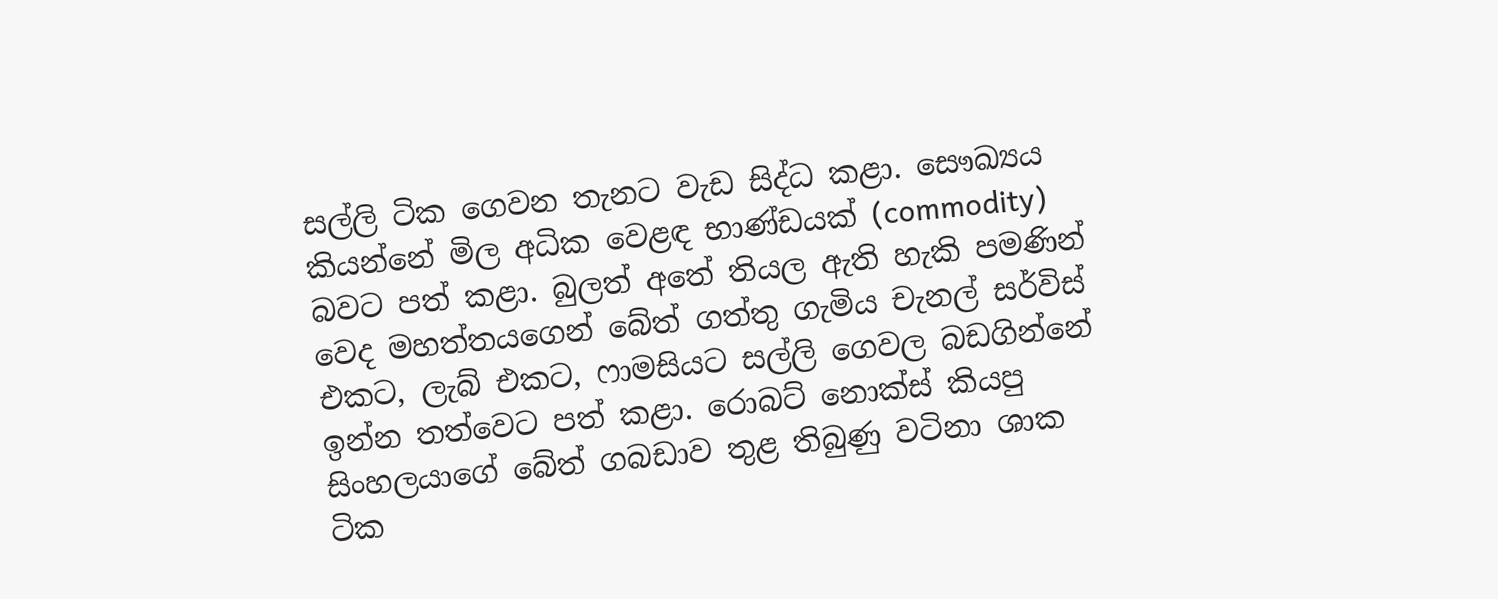සල්ලි ටික ගෙවන තැනට වැඩ සිද්ධ කළා. සෞඛ්‍යය කියන්නේ මිල අධික වෙළඳ භාණ්ඩයක් (commodity) බවට පත් කළා. බුලත් අතේ තියල ඇති හැකි පමණින් වෙද මහත්තයගෙන් බේත් ගත්තු ගැමිය චැනල් සර්විස් එකට, ලැබ් එකට, ෆාමසියට සල්ලි ගෙවල බඩගින්නේ ඉන්න තත්වෙට පත් කළා. රොබට් නොක්ස් කියපු සිංහලයාගේ බේත් ගබඩාව තුළ තිබුණු වටිනා ශාක ටික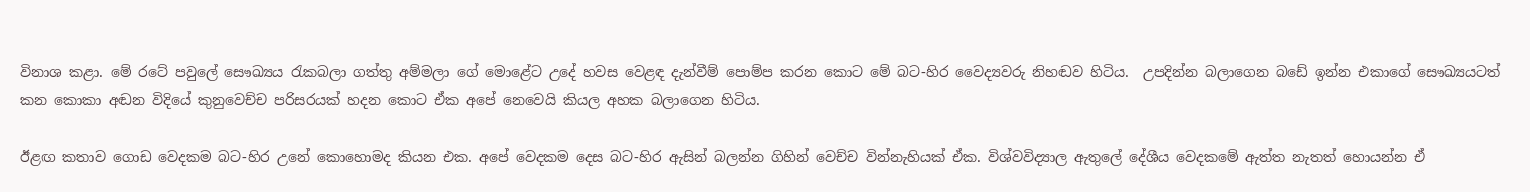විනාශ කළා. මේ රටේ පවුලේ සෞඛ්‍යය රැකබලා ගත්තු අම්මලා ගේ මොළේට උදේ හවස වෙළඳ දැන්වීම් පොම්ප කරන කොට මේ බට-හිර වෛද්‍යවරු නිහඬව හිටිය.  උපදින්න බලාගෙන බඩේ ඉන්න එකාගේ සෞඛ්‍යයටත් කන කොකා අඬන විදියේ කුනුවෙච්ච පරිසරයක් හදන කොට ඒක අපේ නෙවෙයි කියල අහක බලාගෙන හිටිය.

ඊළඟ කතාව ගොඩ වෙදකම බට-හිර උනේ කොහොමද කියන එක. අපේ වෙදකම දෙස බට-හිර ඇසින් බලන්න ගිහින් වෙච්ච වින්නැහියක් ඒක. විශ්වවිද්‍යාල ඇතුලේ දේශීය වෙදකමේ ඇත්ත නැතත් හොයන්න ඒ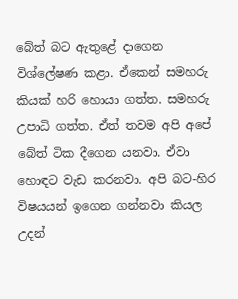බේත් බට ඇතුළේ දාගෙන විශ්ලේෂණ කළා. ඒකෙන් සමහරු කියක් හරි හොයා ගත්ත. සමහරු උපාධි ගත්ත. ඒත් තවම අපි අපේ බේත් ටික දීගෙන යනවා. ඒවා හොඳට වැඩ කරනවා. අපි බට-හිර විෂයයන් ඉගෙන ගන්නවා කියල උදන්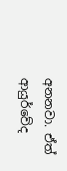අනනවා. ඒත් ආයුර්වේද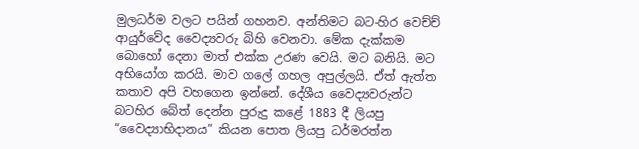මුලධර්ම වලට පයින් ගහනව. අන්තිමට බට-හිර වෙච්ච් ආයුර්වේද වෛද්‍යවරු බිහි වෙනවා. මේක දැක්කම බොහෝ දෙනා මාත් එක්ක උරණ වෙයි. මට බනියි. මට අභියෝග කරයි. මාව ගලේ ගහල අපුල්ලයි. ඒත් ඇත්ත කතාව අපි වහගෙන ඉන්නේ. දේශීය වෛද්‍යවරුන්ට බටහිර බේත් දෙන්න පුරුදු කළේ 1883 දී ලියපු “වෛද්‍යාභිදානය” කියන පොත ලියපු ධර්මරත්න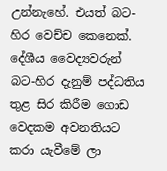උන්නැහේ. එයත් බට-හිර වෙච්ච කෙනෙක්. දේශීය වෛද්‍යවරුන් බට-හිර දැනුම් පද්ධතිය තුළ සිර කිරීම ගොඩ වෙදකම අවනතියට කරා යැවීමේ ලා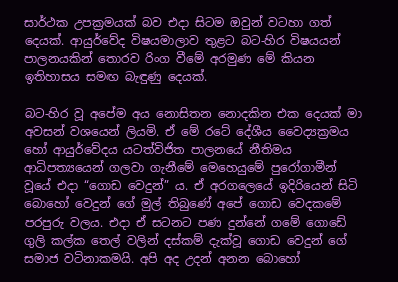සාර්ථක උපක්‍රමයක් බව එදා සිටම ඔවුන් වටහා ගත් දෙයක්. ආයුර්වේද විෂයමාලාව තුළට බට-හිර විෂයයන් පාලනයකින් තොරව රිංග වීමේ අරමුණ මේ කියන ඉතිහාසය සමඟ බැඳුණු දෙයක්.

බට-හිර වූ අපේම අය නොසිතන නොදකින එක දෙයක් මා අවසන් වශයෙන් ලියමි. ඒ මේ රටේ දේශීය වෛද්‍යක්‍රමය හෝ ආයුර්වේදය යටත්විජිත පාලනයේ නීතිමය ආධිපත්‍යයෙන් ගලවා ගැනීමේ මෙහෙයුමේ පුරෝගාමීන් වූයේ එදා “ගොඩ වෙදුන්” ය. ඒ අරගලෙයේ ඉදිරියෙන් සිටි බොහෝ වෙදුන් ගේ මුල් තිබුණේ අපේ ගොඩ වෙදකමේ පරපුරු වලය. එදා ඒ සටනට පණ දුන්නේ ගමේ ගොඩේ ගුලි කල්ක තෙල් වලින් දස්කම් දැක්වූ ගොඩ වෙදුන් ගේ සමාජ වටිනාකමයි. අපි අද උදන් අනන බොහෝ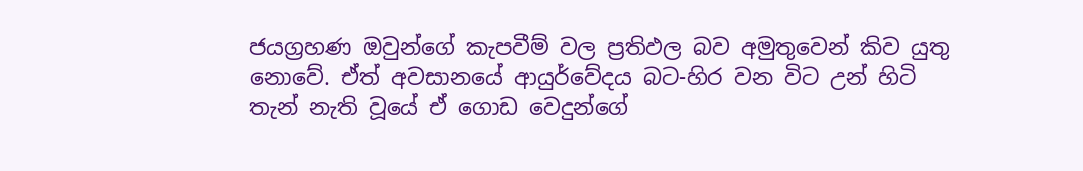ජයග්‍රහණ ඔවුන්ගේ කැපවීම් වල ප්‍රතිඵල බව අමුතුවෙන් කිව යුතු නොවේ. ඒත් අවසානයේ ආයුර්වේදය බට-හිර වන විට උන් හිටි තැන් නැති වූයේ ඒ ගොඩ වෙදුන්ගේ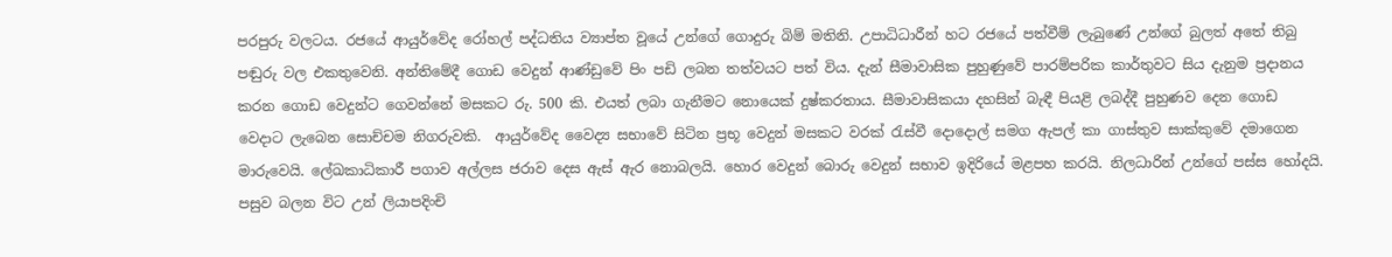පරපුරු වලටය. රජයේ ආයුර්වේද රෝහල් පද්ධතිය ව්‍යාප්ත වූයේ උන්ගේ ගොදුරු බිම් මතිනි. උපාධිධාරීන් හට රජයේ පත්වීම් ලැබුණේ උන්ගේ බුලත් අතේ තිබු පඬුරු වල එකතුවෙනි. අන්තිමේදී ගොඩ වෙදුන් ආණ්ඩුවේ පිං පඩි ලබන තත්වයට පත් විය. දැන් සීමාවාසික පුහුණුවේ පාරම්පරික කාර්තුවට සිය දැනුම ප්‍රදානය කරන ගොඩ වෙදුන්ට ගෙවන්නේ මසකට රු. 500 කි. එයත් ලබා ගැනීමට නොයෙක් දුෂ්කරතාය. සීමාවාසිකයා දහසින් බැඳී පියළි ලබද්දී පුහුණව දෙන ගොඩ වෙදාට ලැබෙන සොච්චම නිගරුවකි.  ආයුර්වේද වෛද්‍ය සභාවේ සිටින ප්‍රභූ වෙදුන් මසකට වරක් රැස්වී දොදොල් සමග ඇපල් කා ගාස්තුව සාක්කුවේ දමාගෙන මාරුවෙයි. ලේඛකාධිකාරී පගාව අල්ලස ජරාව දෙස ඇස් ඇර නොබලයි. හොර වෙදුන් බොරු වෙදුන් සභාව ඉදිරියේ මළපහ කරයි. නිලධාරින් උන්ගේ පස්ස හෝදයි. පසුව බලන විට උන් ලියාපදිංචි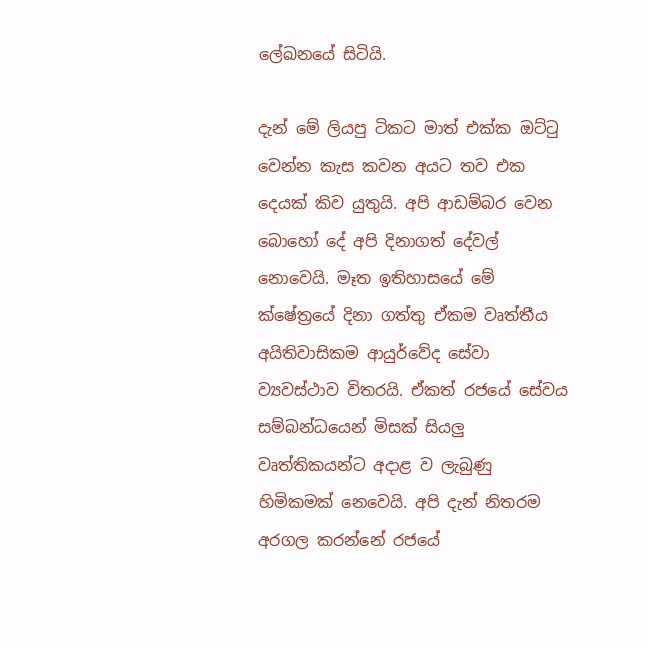ලේඛනයේ සිටියි.

දැන් මේ ලියපු ටිකට මාත් එක්ක ඔට්ටු වෙන්න කැස කවන අයට තව එක දෙයක් කිව යුතුයි. අපි ආඩම්බර වෙන බොහෝ දේ අපි දිනාගත් දේවල් නොවෙයි. මෑත ඉතිහාසයේ මේ ක්ෂේත්‍රයේ දිනා ගත්තු ඒකම වෘත්තීය අයිතිවාසිකම ආයුර්වේද සේවා ව්‍යවස්ථාව විතරයි. ඒකත් රජයේ සේවය සම්බන්ධයෙන් මිසක් සියලු වෘත්තිකයන්ට අදාළ ව ලැබුණු හිමිකමක් නෙවෙයි. අපි දැන් නිතරම අරගල කරන්නේ රජයේ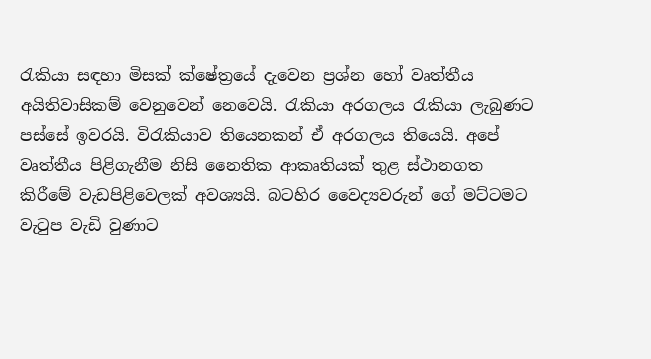රැකියා සඳහා මිසක් ක්ෂේත්‍රයේ දැවෙන ප්‍රශ්න හෝ වෘත්තීය අයිතිවාසිකම් වෙනුවෙන් නෙවෙයි. රැකියා අරගලය රැකියා ලැබුණට පස්සේ ඉවරයි. විරැකියාව තියෙනකන් ඒ අරගලය තියෙයි. අපේ වෘත්තීය පිළිගැනීම නිසි නෛතික ආකෘතියක් තුළ ස්ථානගත කිරීමේ වැඩපිළිවෙලක් අවශ්‍යයි. බටහිර වෛද්‍යවරුන් ගේ මට්ටමට වැටුප වැඩි වුණාට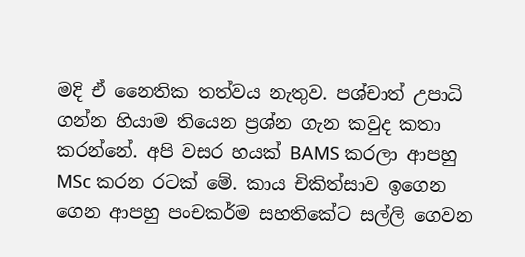මදි ඒ නෛතික තත්වය නැතුව. පශ්චාත් උපාධි ගන්න හියාම තියෙන ප්‍රශ්න ගැන කවුද කතා කරන්නේ. අපි වසර හයක් BAMS කරලා ආපහු MSc කරන රටක් මේ. කාය චිකිත්සාව ඉගෙන ගෙන ආපහු පංචකර්ම සහතිකේට සල්ලි ගෙවන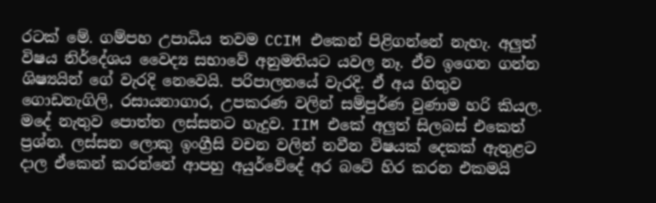රටක් මේ. ගම්පහ උපාධිය තවම CCIM එකෙන් පිළිගන්නේ නැහැ. අලුත් විෂය නිර්දේශය වෛද්‍ය සභාවේ අනුමතියට යවල නෑ. ඒව ඉගෙන ගන්න ශිෂ්‍යයින් ගේ වැරදි නෙවෙයි. පරිපාලනයේ වැරදි. ඒ අය හිතුව ගොඩනැගිලි, රසායනාගාර, උපකරණ වලින් සම්පුර්ණ වුණාම හරි කියල. මදේ නැතුව පොත්ත ලස්සනට හැදුව. IIM එකේ අලුත් සිලබස් එකෙත් ප්‍රශ්න. ලස්සන ලොකු ඉංග්‍රීසි වචන වලින් නවීන විෂයක් දෙකක් ඇතුළට දාල ඒකෙන් කරන්නේ ආපහු අයුර්වේදේ අර බටේ හිර කරන එකමයි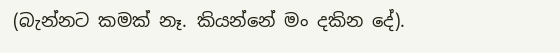(බැන්නට කමක් නෑ. කියන්නේ මං දකින දේ).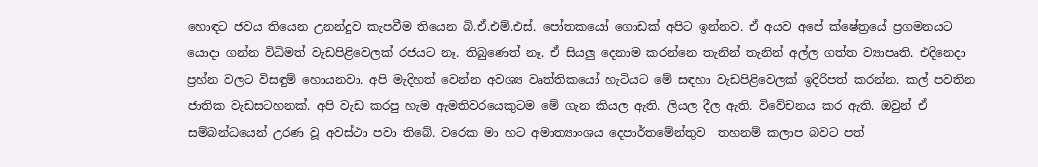හොඳට ජවය තියෙන උනන්දුව කැපවීම තියෙන බි.ඒ.එම්.එස්. පෝතකයෝ ගොඩක් අපිට ඉන්නව. ඒ අයව අපේ ක්ෂේත්‍රයේ ප්‍රගමනයට යොදා ගන්න විධිමත් වැඩපිළිවෙලක් රජයට නෑ. තිබුණෙත් නෑ. ඒ සියලු දෙනාම කරන්නෙ තැනින් තැනින් අල්ල ගත්ත ව්‍යාපෘති. එදිනෙදා ප්‍රහ්න වලට විසඳුම් හොයනවා. අපි මැදිහත් වෙන්න අවශ්‍ය වෘත්තිකයෝ හැටියට මේ සඳහා වැඩපිළිවෙලක් ඉදිරිපත් කරන්න. කල් පවතින ජාතික වැඩසටහනක්. අපි වැඩ කරපු හැම ඇමතිවරයෙකුටම මේ ගැන කියල ඇති. ලියල දීල ඇති. විවේචනය කර ඇති. ඔවුන් ඒ සම්බන්ධයෙන් උරණ වූ අවස්ථා පවා තිබේ. වරෙක මා හට අමාත්‍යාංශය දෙපාර්තමේන්තුව  තහනම් කලාප බවට පත්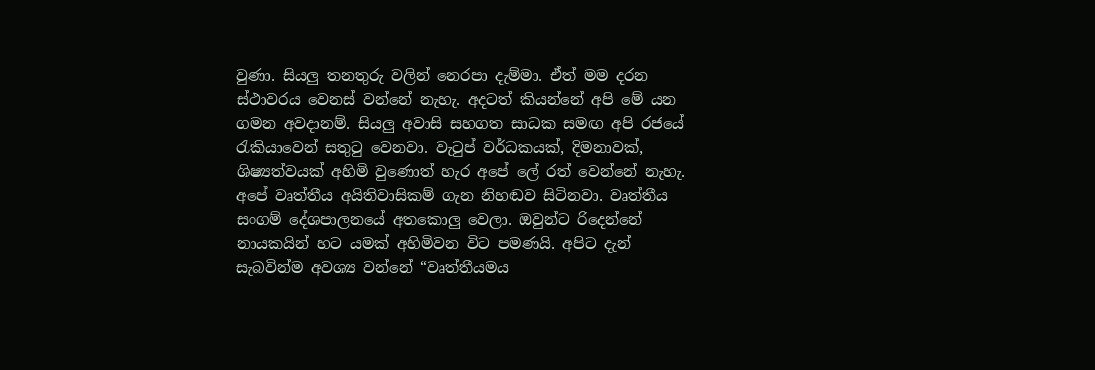වුණා. සියලු තනතුරු වලින් නෙරපා දැම්මා. ඒත් මම දරන ස්ථාවරය වෙනස් වන්නේ නැහැ. අදටත් කියන්නේ අපි මේ යන ගමන අවදානම්. සියලු අවාසි සහගත සාධක සමඟ අපි රජයේ රැකියාවෙන් සතුටු වෙනවා. වැටුප් වර්ධකයක්, දිමනාවක්, ශිෂ්‍යත්වයක් අහිමි වුණොත් හැර අපේ ලේ රත් වෙන්නේ නැහැ. අපේ වෘත්තීය අයිතිවාසිකම් ගැන නිහඬව සිටිනවා. වෘත්තීය සංගම් දේශපාලනයේ අතකොලු වෙලා. ඔවුන්ට රිදෙන්නේ නායකයින් හට යමක් අහිමිවන විට පමණයි. අපිට දැන් සැබවින්ම අවශ්‍ය වන්නේ “වෘත්තීයමය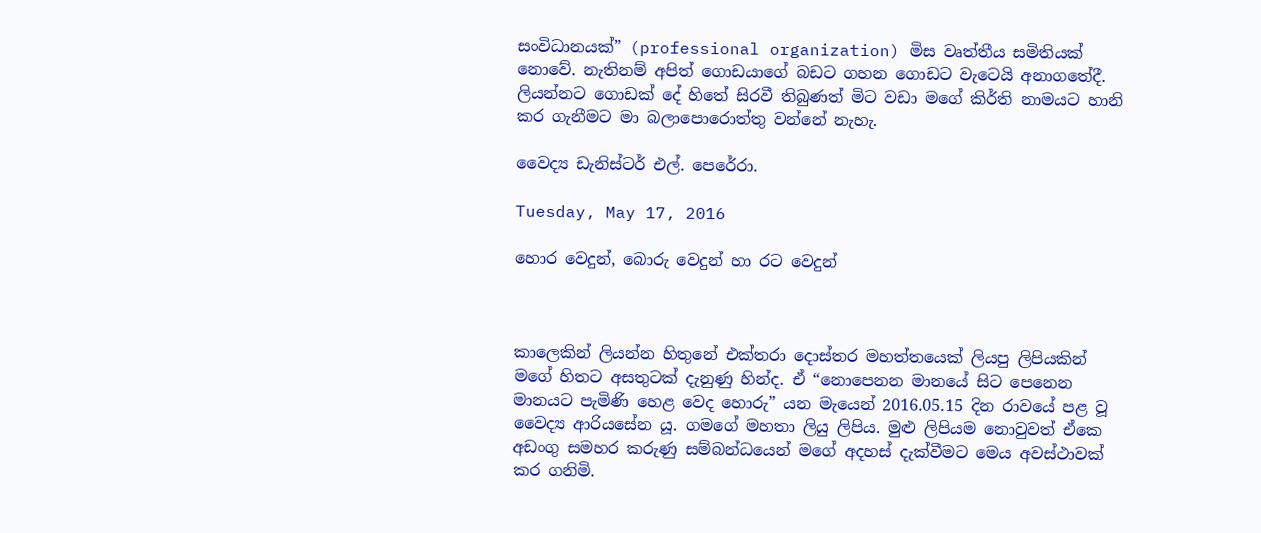සංවිධානයක්” (professional organization) මිස වෘත්තීය සමිතියක් නොවේ. නැතිනම් අපිත් ගොඩයාගේ බඩට ගහන ගොඩට වැටෙයි අනාගතේදී. ලියන්නට ගොඩක් දේ හිතේ සිරවී තිබුණත් මිට වඩා මගේ කිර්ති නාමයට හානි කර ගැනීමට මා බලාපොරොත්තු වන්නේ නැහැ.

වෛද්‍ය ඩැනිස්ටර් එල්. පෙරේරා.

Tuesday, May 17, 2016

හොර වෙදුන්, බොරු වෙදුන් හා රට වෙදුන්



කාලෙකින් ලියන්න හිතුනේ එක්තරා දොස්තර මහත්තයෙක් ලියපු ලිපියකින් මගේ හිතට අසතුටක් දැනුණු හින්ද. ඒ “නොපෙනන මානයේ සිට පෙනෙන මානයට පැමිණි හෙළ වෙද හොරු” යන මැයෙන් 2016.05.15 දින රාවයේ පළ වූ වෛද්‍ය ආරියසේන යූ. ගමගේ මහතා ලියු ලිපිය. මුළු ලිපියම නොවුවත් ඒකෙ අඩංගු සමහර කරුණු සම්බන්ධයෙන් මගේ අදහස් දැක්වීමට මෙය අවස්ථාවක් කර ගනිමි.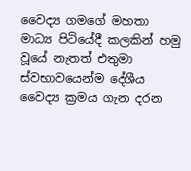වෛද්‍ය ගමගේ මහතා මාධ්‍ය පිටියේදී කලකින් හමු වූයේ නැතත් එතුමා ස්වභාවයෙන්ම දේශීය වෛද්‍ය ක්‍රමය ගැන දරන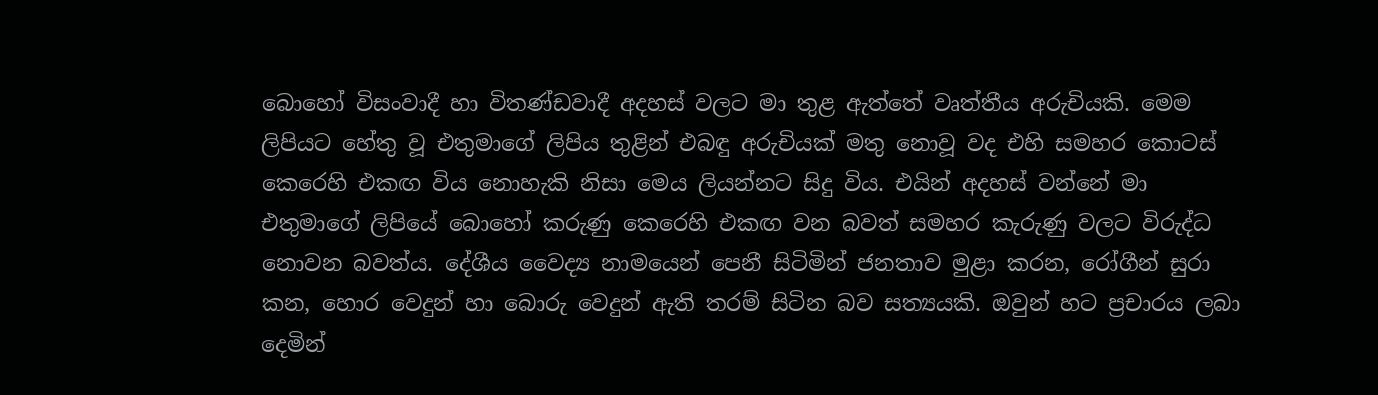බොහෝ විසංවාදී හා විතණ්ඩවාදී අදහස් වලට මා තුළ ඇත්තේ වෘත්තීය අරුචියකි. මෙම ලිපියට හේතු වූ එතුමාගේ ලිපිය තුළින් එබඳු අරුචියක් මතු නොවූ වද එහි සමහර කොටස් කෙරෙහි එකඟ විය නොහැකි නිසා මෙය ලියන්නට සිදු විය. එයින් අදහස් වන්නේ මා එතුමාගේ ලිපියේ බොහෝ කරුණු කෙරෙහි එකඟ වන බවත් සමහර කැරුණු වලට විරුද්ධ නොවන බවත්ය. දේශීය වෛද්‍ය නාමයෙන් පෙනී සිටිමින් ජනතාව මුළා කරන, රෝගීන් සුරා කන, හොර වෙදුන් හා බොරු වෙදුන් ඇති තරම් සිටින බව සත්‍යයකි. ඔවුන් හට ප්‍රචාරය ලබා දෙමින්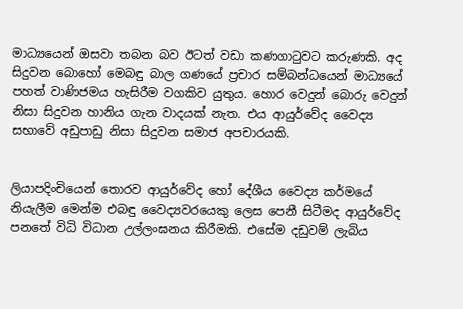මාධ්‍යයෙන් ඔසවා තබන බව ඊටත් වඩා කණගාටුවට කරුණකි. අද සිදුවන බොහෝ මෙබඳු බාල ගණයේ ප්‍රචාර සම්බන්ධයෙන් මාධ්‍යයේ පහත් වාණිජමය හැසිරීම වගකිව යුතුය. හොර වෙදුන් බොරු වෙදුන් නිසා සිදුවන හානිය ගැන වාදයක් නැත. එය ආයුර්වේද වෛද්‍ය සභාවේ අඩුපාඩු නිසා සිදුවන සමාජ අපචාරයකි.


ලියාපදිංචියෙන් තොරව ආයුර්වේද හෝ දේශීය වෛද්‍ය කර්මයේ නියැලීම මෙන්ම එබඳු වෛද්‍යවරයෙකු ලෙස පෙනී සිටීමද ආයුර්වේද පනතේ විධි විධාන උල්ලංඝනය කිරීමකි. එසේම දඩුවම් ලැබිය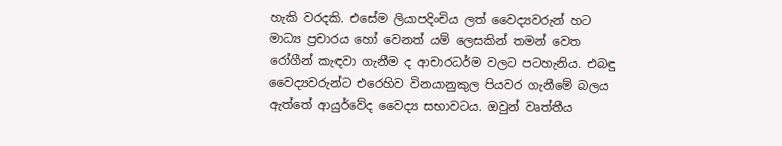හැකි වරදකි. එසේම ලියාපදිංචිය ලත් වෛද්‍යවරුන් හට මාධ්‍ය ප්‍රචාරය හෝ වෙනත් යම් ලෙසකින් තමන් වෙත රෝගීන් කැඳවා ගැනීම ද ආචාරධර්ම වලට පටහැනිය. එබඳු වෛද්‍යවරුන්ට එරෙහිව විනයානුකුල පියවර ගැනීමේ බලය ඇත්තේ ආයුර්වේද වෛද්‍ය සභාවටය. ඔවුන් වෘත්තීය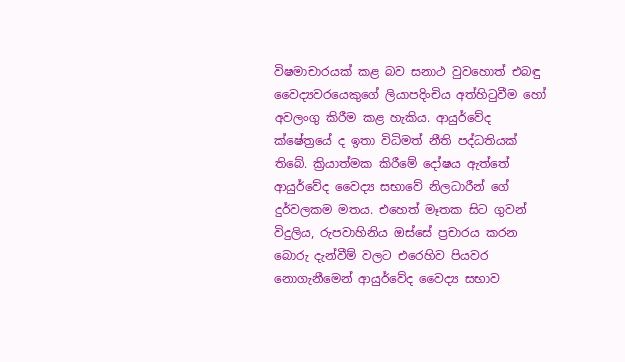විෂමාචාරයක් කළ බව සනාථ වුවහොත් එබඳු වෛද්‍යවරයෙකුගේ ලියාපදිංචිය අත්හිටුවීම හෝ අවලංගු කිරීම කළ හැකිය. ආයුර්වේද ක්ෂේත්‍රයේ ද ඉතා විධිමත් නීති පද්ධතියක් තිබේ. ක්‍රියාත්මක කිරීමේ දෝෂය ඇත්තේ ආයුර්වේද වෛද්‍ය සභාවේ නිලධාරීන් ගේ දුර්වලකම මතය. එහෙත් මෑතක සිට ගුවන් විදුලිය, රුපවාහිනිය ඔස්සේ ප්‍රචාරය කරන බොරු දැන්වීම් වලට එරෙහිව පියවර නොගැනීමෙන් ආයුර්වේද වෛද්‍ය සභාව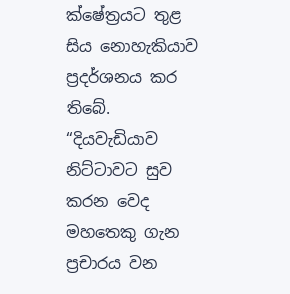ක්ෂේත්‍රයට තුළ සිය නොහැකියාව ප්‍රදර්ශනය කර තිබේ. “දියවැඩියාව නිට්ටාවට සුව කරන වෙද මහතෙකු ගැන ප්‍රචාරය වන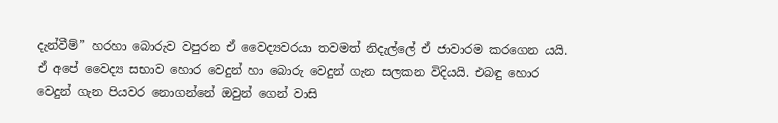දැන්වීම්” හරහා බොරුව වපුරන ඒ වෛද්‍යවරයා තවමත් නිදැල්ලේ ඒ ජාවාරම කරගෙන යයි. ඒ අපේ වෛද්‍ය සභාව හොර වෙදුන් හා බොරු වෙදුන් ගැන සලකන විදියයි. එබඳු හොර වෙදුන් ගැන පියවර නොගන්නේ ඔවුන් ගෙන් වාසි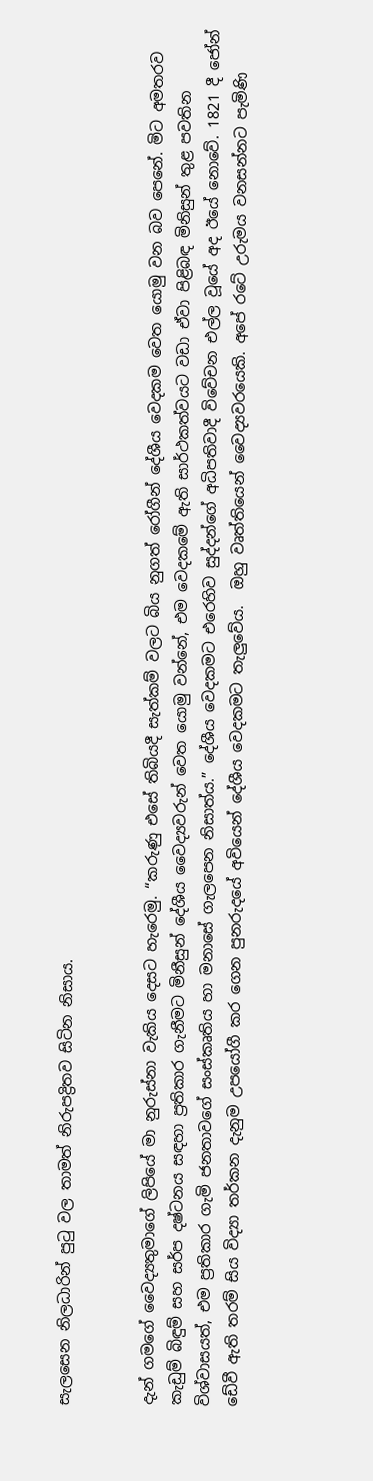සැලසෙන නිලධාරින් පුටු වල තාමත් නිරුපද්‍රිතව සිටින නිසාය.


දැන් ගමගේ වෛද්‍යතුමාගේ ලිපියේ මා නුරුස්නා වැකිය දෙසට හැරෙමු. “කරුණු එසේ තිබියදී සැත්කම් වලට බිය නුගත් රෝගීන් දේශීය වෙදකම වෙත යොමු වන බව පෙනේ. මිට අමතරව කැඩුම් බිඳුම් සහ සර්ප දෂ්ටනය සඳහා ප්‍රතිකාර ගැනීමට මිනීසුන් දේශීය වෛද්‍යවරුන් වෙත යොමු වන්නේ, එම වෙදකමේ ඇති සාර්ථකත්වයට වඩා ඒවා පිළිබඳ මිනිසුන් තුළ පවතින විශ්වාසයත්, එම ප්‍රතිකාර ගැමි ජනතාවගේ සංස්කෘතිය හා මනාසේ ගැලපෙන නිසාත්ය.” දේශීය වෙදකමට එරෙහිව සුද්දන්ගේ අධිපතිවාදී විවේචන එල්ල වූයේ අද ඊයේ නොවේ. 1821 දී ජෝන් ඩේවී ඇති තරම් සිය විද්‍යා තර්කන දැනුම උපයෝගී කර ගෙන පුනරුදයේ අවියෙන් දේශීය වෙදකමට තැලුවේය.  ඔහු වෘත්තියෙන් වෛද්‍යවරයෙකි. අපේ රටේ උරුමය වනසන්නට පැමිණි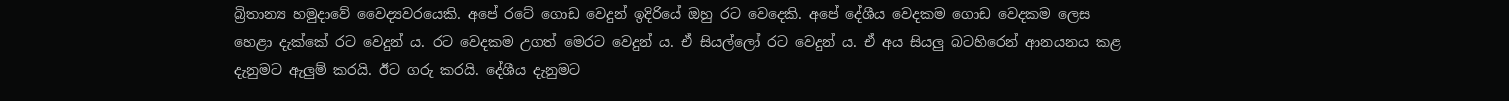බ්‍රිතාන්‍ය හමුදාවේ වෛද්‍යවරයෙකි. අපේ රටේ ගොඩ වෙදුන් ඉදිරියේ ඔහු රට වෙදෙකි. අපේ දේශීය වෙදකම ගොඩ වෙදකම ලෙස හෙළා දැක්කේ රට වෙදුන් ය. රට වෙදකම උගත් මෙරට වෙදුන් ය. ඒ සියල්ලෝ රට වෙදුන් ය. ඒ අය සියලු බටහිරෙන් ආනයනය කළ දැනුමට ඇලුම් කරයි. ඊට ගරු කරයි. දේශීය දැනුමට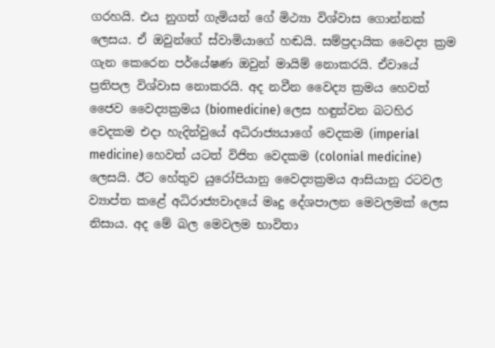ගරහයි. එය නුගත් ගැමියන් ගේ මිථ්‍යා විශ්වාස ගොන්නක් ලෙසය. ඒ ඔවුන්ගේ ස්වාමියාගේ හඬයි. සම්ප්‍රදායික වෛද්‍ය ක්‍රම ගැන කෙරෙන පර්යේෂණ ඔවුන් මායිම් නොකරයි. ඒවායේ ප්‍රතිපල විශ්වාස නොකරයි. අද නවීන වෛද්‍ය ක්‍රමය හෙවත් ජෛව වෛද්‍යක්‍රමය (biomedicine) ලෙස හඳුන්වන බටහිර වෙදකම එදා හැදින්වුයේ අධිරාජ්‍යයාගේ වෙදකම (imperial medicine) හෙවත් යටත් විජිත වෙදකම (colonial medicine) ලෙසයි. ඊට හේතුව යුරෝපියානු වෛද්‍යක්‍රමය ආසියානු රටවල ව්‍යාප්ත කළේ අධිරාජ්‍යවාදයේ මෘදු දේශපාලන මෙවලමක් ලෙස නිසාය. අද මේ බල මෙවලම භාවිතා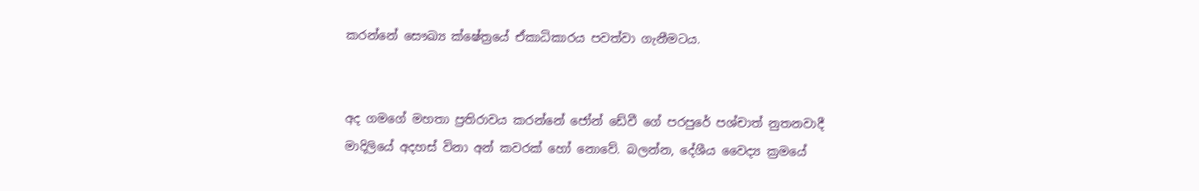කරන්නේ සෞඛ්‍ය ක්ෂේත්‍රයේ ඒකාධිකාරය පවත්වා ගැනීමටය.


අද ගමගේ මහතා ප්‍රතිරාවය කරන්නේ ජෝන් ඩේවී ගේ පරපුරේ පශ්චාත් නුතනවාදී මාදිලියේ අදහස් විනා අන් කවරක් හෝ නොවේ. බලන්න, දේශීය වෛද්‍ය ක්‍රමයේ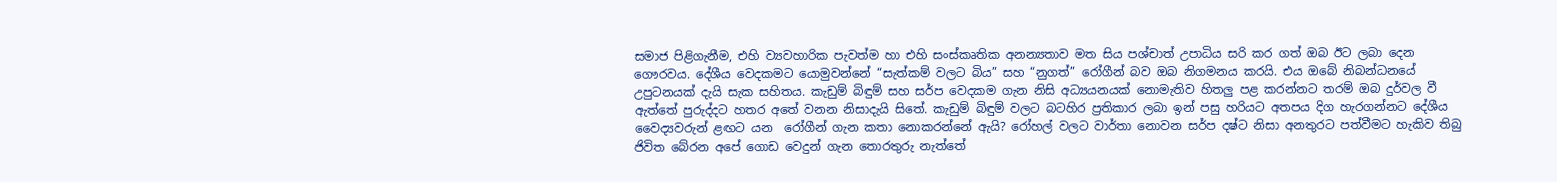සමාජ පිළිගැනීම, එහි ව්‍යවහාරික පැවත්ම හා එහි සංස්කෘතික අනන්‍යතාව මත සිය පශ්චාත් උපාධිය සරි කර ගත් ඔබ ඊට ලබා දෙන ගෞරවය. දේශීය වෙදකමට යොමුවන්නේ “සැත්කම් වලට බිය” සහ “නුගත්” රෝගීන් බව ඔබ නිගමනය කරයි. එය ඔබේ නිබන්ධනයේ උපුටනයක් දැයි සැක සහිතය. කැඩුම් බිඳුම් සහ සර්ප වෙදකම ගැන නිසි අධ්‍යයනයක් නොමැතිව හිතලු පළ කරන්නට තරම් ඔබ දුර්වල වී ඇත්තේ පුරුද්දට හතර අතේ වනන නිසාදැයි සිතේ. කැඩුම් බිඳුම් වලට බටහිර ප්‍රතිකාර ලබා ඉන් පසු හරියට අතපය දිග හැරගන්නට දේශීය වෛද්‍යවරුන් ළඟට යන  රෝගීන් ගැන කතා නොකරන්නේ ඇයි? රෝහල් වලට වාර්තා නොවන සර්ප දෂ්ට නිසා අනතුරට පත්වීමට හැකිව තිබු ජිවිත බේරන අපේ ගොඩ වෙදුන් ගැන තොරතුරු නැත්තේ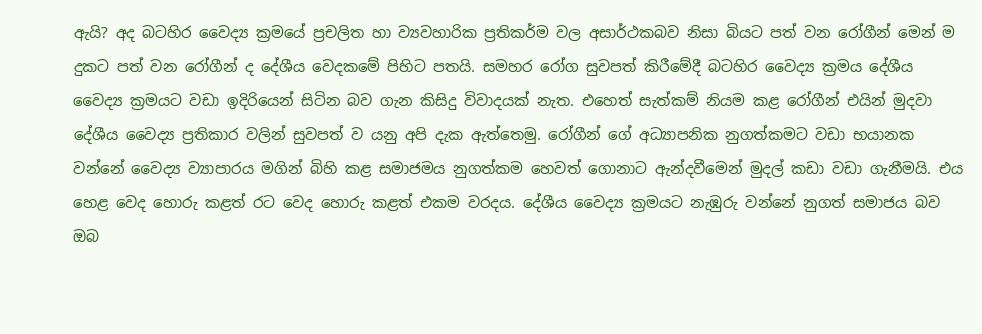ඇයි? අද බටහිර වෛද්‍ය ක්‍රමයේ ප්‍රචලිත හා ව්‍යවහාරික ප්‍රතිකර්ම වල අසාර්ථකබව නිසා බියට පත් වන රෝගීන් මෙන් ම දුකට පත් වන රෝගීන් ද දේශීය වෙදකමේ පිහිට පතයි. සමහර රෝග සුවපත් කිරීමේදී බටහිර වෛද්‍ය ක්‍රමය දේශීය වෛද්‍ය ක්‍රමයට වඩා ඉදිරියෙන් සිටින බව ගැන කිසිදු විවාදයක් නැත. එහෙත් සැත්කම් නියම කළ රෝගීන් එයින් මුදවා දේශීය වෛද්‍ය ප්‍රතිකාර වලින් සුවපත් ව යනු අපි දැක ඇත්තෙමු. රෝගීන් ගේ අධ්‍යාපනික නුගත්කමට වඩා භයානක වන්නේ වෛද්‍ය ව්‍යාපාරය මගින් බිහි කළ සමාජමය නුගත්කම හෙවත් ගොනාට ඇන්දවීමෙන් මුදල් කඩා වඩා ගැනීමයි. එය හෙළ වෙද හොරු කළත් රට වෙද හොරු කළත් එකම වරදය. දේශීය වෛද්‍ය ක්‍රමයට නැඹුරු වන්නේ නුගත් සමාජය බව ඔබ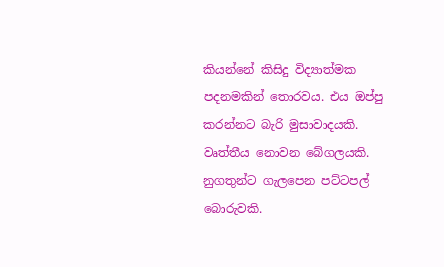කියන්නේ කිසිදු විද්‍යාත්මක පදනමකින් තොරවය. එය ඔප්පු කරන්නට බැරි මුසාවාදයකි. වෘත්තීය නොවන බේගලයකි. නුගතුන්ට ගැලපෙන පට්ටපල් බොරුවකි.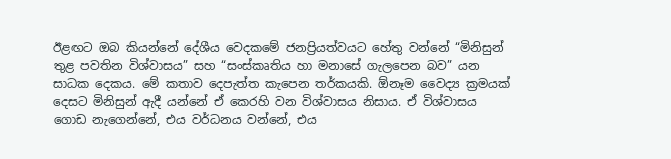ඊළඟට ඔබ කියන්නේ දේශීය වෙදකමේ ජනප්‍රියත්වයට හේතු වන්නේ “මිනිසුන් තුළ පවතින විශ්වාසය” සහ “සංස්කෘතිය හා මනාසේ ගැලපෙන බව” යන සාධක දෙකය. මේ කතාව දෙපැත්ත කැපෙන තර්කයකි. ඕනෑම වෛද්‍ය ක්‍රමයක් දෙසට මිනිසුන් ඇදී යන්නේ ඒ කෙරහි වන විශ්වාසය නිසාය. ඒ විශ්වාසය ගොඩ නැගෙන්නේ, එය වර්ධනය වන්නේ, එය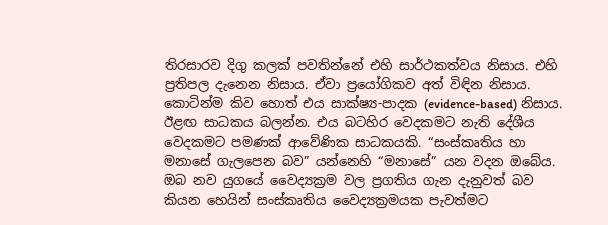තිරසාරව දිගු කලක් පවතින්නේ එහි සාර්ථකත්වය නිසාය. එහි ප්‍රතිපල දැනෙන නිසාය. ඒවා ප්‍රයෝගිකව අත් විඳින නිසාය. කොටින්ම කිව හොත් එය සාක්ෂ්‍ය-පාදක (evidence-based) නිසාය. ඊළඟ සාධකය බලන්න. එය බටහිර වෙදකමට නැති දේශීය වෙදකමට පමණක් ආවේණික සාධකයකි. “සංස්කෘතිය හා මනාසේ ගැලපෙන බව” යන්නෙහි “මනාසේ” යන වදන ඔබේය. ඔබ නව යුගයේ වෛද්‍යක්‍රම වල ප්‍රගතිය ගැන දැනුවත් බව කියන හෙයින් සංස්කෘතිය වෛද්‍යක්‍රමයක පැවත්මට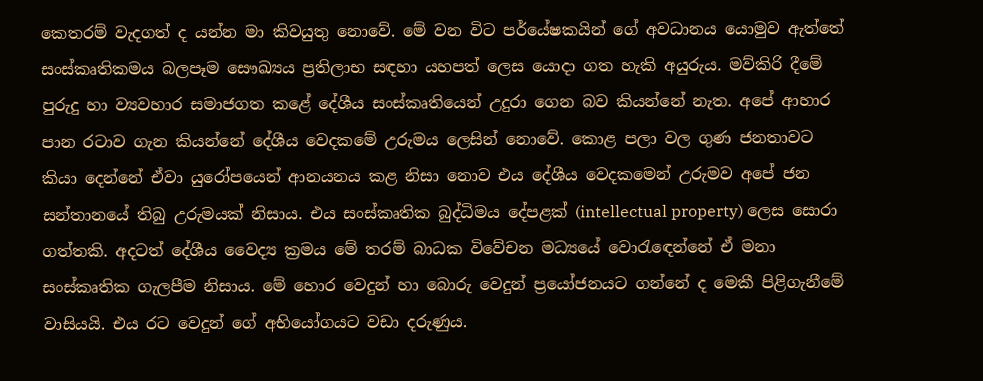කෙතරම් වැදගත් ද යන්න මා කිවයුතු නොවේ. මේ වන විට පර්යේෂකයින් ගේ අවධානය යොමුව ඇත්තේ සංස්කෘතිකමය බලපෑම සෞඛ්‍යය ප්‍රතිලාභ සඳහා යහපත් ලෙස යොදා ගත හැකි අයුරුය. මව්කිරි දීමේ පුරුදු හා ව්‍යවහාර සමාජගත කළේ දේශීය සංස්කෘතියෙන් උදුරා ගෙන බව කියන්නේ නැත. අපේ ආහාර පාන රටාව ගැන කියන්නේ දේශීය වෙදකමේ උරුමය ලෙසින් නොවේ. කොළ පලා වල ගුණ ජනතාවට කියා දෙන්නේ ඒවා යුරෝපයෙන් ආනයනය කළ නිසා නොව එය දේශීය වෙදකමෙන් උරුමව අපේ ජන සන්තානයේ තිබු උරුමයක් නිසාය. එය සංස්කෘතික බුද්ධිමය දේපළක් (intellectual property) ලෙස සොරා ගත්තකි. අදටත් දේශීය වෛද්‍ය ක්‍රමය මේ තරම් බාධක විවේචන මධ්‍යයේ වොරැඳෙන්නේ ඒ මනා සංස්කෘතික ගැලපීම නිසාය. මේ හොර වෙදුන් හා බොරු වෙදුන් ප්‍රයෝජනයට ගන්නේ ද මෙකී පිළිගැනීමේ වාසියයි. එය රට වෙදුන් ගේ අභියෝගයට වඩා දරුණුය.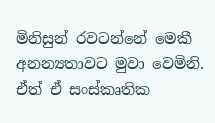මිනිසුන් රවටන්නේ මෙකී අනන්‍යතාවට මුවා වෙමිනි. ඒත් ඒ සංස්කෘතික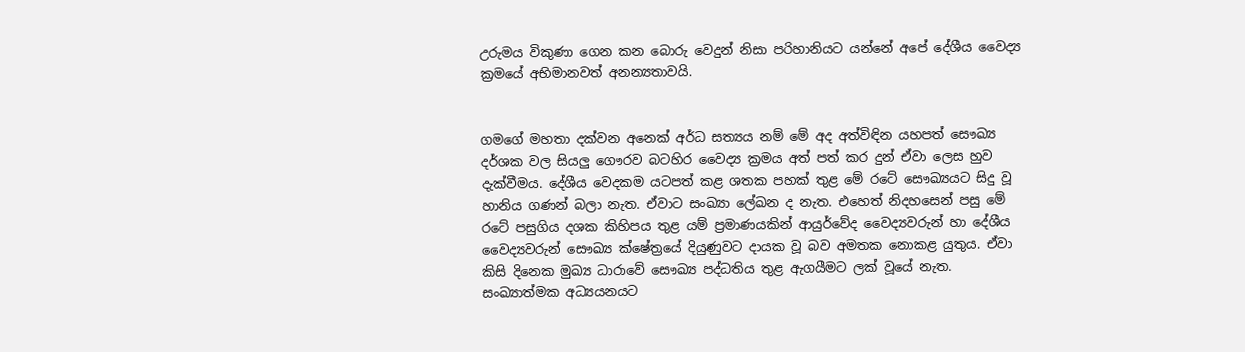උරුමය විකුණා ගෙන කන බොරු වෙදුන් නිසා පරිහානියට යන්නේ අපේ දේශීය වෛද්‍ය ක්‍රමයේ අභිමානවත් අනන්‍යතාවයි.


ගමගේ මහතා දක්වන අනෙක් අර්ධ සත්‍යය නම් මේ අද අත්විඳින යහපත් සෞඛ්‍ය දර්ශක වල සියලු ගෞරව බටහිර වෛද්‍ය ක්‍රමය අත් පත් කර දුන් ඒවා ලෙස හුව දැක්වීමය. දේශීය වෙදකම යටපත් කළ ශතක පහක් තුළ මේ රටේ සෞඛ්‍යයට සිදු වූ හානිය ගණන් බලා නැත. ඒවාට සංඛ්‍යා ලේඛන ද නැත. එහෙත් නිදහසෙන් පසු මේ රටේ පසුගිය දශක කිහිපය තුළ යම් ප්‍රමාණයකින් ආයුර්වේද වෛද්‍යවරුන් හා දේශීය වෛද්‍යවරුන් සෞඛ්‍ය ක්ෂේත්‍රයේ දියුණුවට දායක වූ බව අමතක නොකළ යුතුය. ඒවා කිසි දිනෙක මුඛ්‍ය ධාරාවේ සෞඛ්‍ය පද්ධතිය තුළ ඇගයීමට ලක් වූයේ නැත. සංඛ්‍යාත්මක අධ්‍යයනයට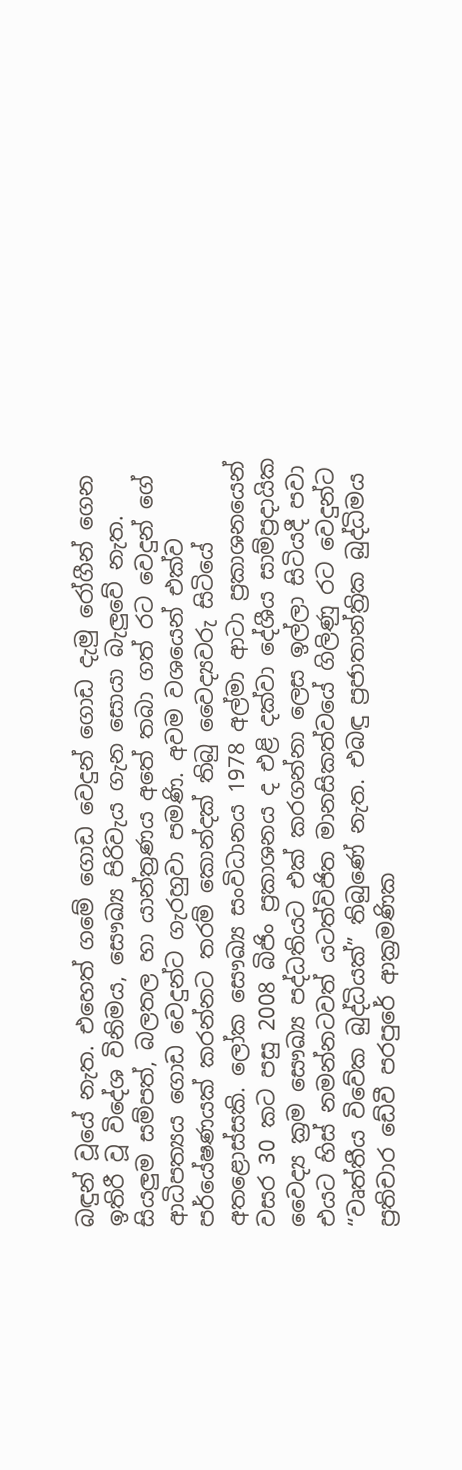බඳුන් වූයේ නැත. එහෙත් ගමේ ගොඩ වෙදුන් ගොඩ දැමු රෝගීන් ගෙන ඉතිරී වූ විදේශ විනිමය, සෞඛ්‍ය පිරිවැය ගැන සොයා බැලුවේ නැත. සියලුම සම්පත්, බලතල හා යාන්ත්‍රණය අතේ තබා ගත් රට වෙදුන් ගේ ආධිපත්‍යය ගොඩ වෙදුන්ට ගැරහුවා පමණි. අවම වශයෙන් එක්ව පර්යේෂණයක් කරන්නට තරම් කොන්දක් තිබු වෛද්‍යවරු සිටියේ අතළොස්සකි. ලෝක සෞඛ්‍ය සංවිධානය 1978 අල්මා ආටා ප්‍රකාශනයෙන් වසර 30 කට පසු 2008 බිජිං ප්‍රකාශනය ද එළි දක්වා දේශීය සාම්ප්‍රදායික වෛද්‍ය ක්‍රම සෞඛ්‍ය පද්ධතියට එක් කරගන්නා ලෙස ඉල්ලා සිටියදී පවා එයට හිස් නමන්නටවත් යටත්විජිත මානසිකත්වයේ ගිලිණු රට වෙදුන්ට “වෘත්තීය විවේක බුද්ධියක්” තිබුණේ නැත. එබඳු ප්‍රජාතාන්ත්‍රික බුද්ධිමය ප්‍රතිචාර ඩේවී පරපුරේ ආක්‍රමණික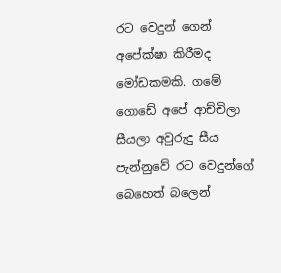රට වෙදුන් ගෙන් අපේක්ෂා කිරීමද මෝඩකමකි. ගමේ ගොඩේ අපේ ආච්චිලා සීයලා අවුරුදු සීය පැන්නුවේ රට වෙදුන්ගේ බෙහෙත් බලෙන්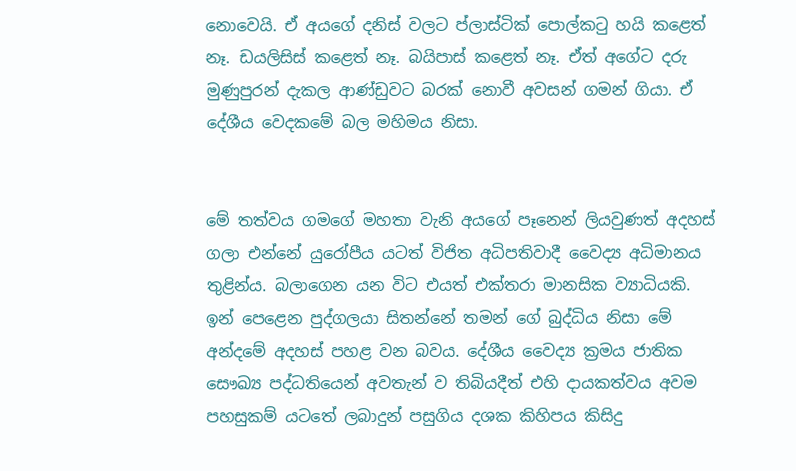නොවෙයි. ඒ අයගේ දනිස් වලට ප්ලාස්ටික් පොල්කටු හයි කළෙත් නෑ. ඩයලිසිස් කළෙත් නෑ. බයිපාස් කළෙත් නෑ. ඒත් අගේට දරු මුණුපුරන් දැකල ආණ්ඩුවට බරක් නොවී අවසන් ගමන් ගියා. ඒ දේශීය වෙදකමේ බල මහිමය නිසා.


මේ තත්වය ගමගේ මහතා වැනි අයගේ පෑනෙන් ලියවුණත් අදහස් ගලා එන්නේ යුරෝපීය යටත් විජිත අධිපතිවාදී වෛද්‍ය අධිමානය තුළින්ය. බලාගෙන යන විට එයත් එක්තරා මානසික ව්‍යාධියකි. ඉන් පෙළෙන පුද්ගලයා සිතන්නේ තමන් ගේ බුද්ධිය නිසා මේ අන්දමේ අදහස් පහළ වන බවය. දේශීය වෛද්‍ය ක්‍රමය ජාතික සෞඛ්‍ය පද්ධතියෙන් අවතැන් ව තිබියදීත් එහි දායකත්වය අවම පහසුකම් යටතේ ලබාදුන් පසුගිය දශක කිහිපය කිසිදු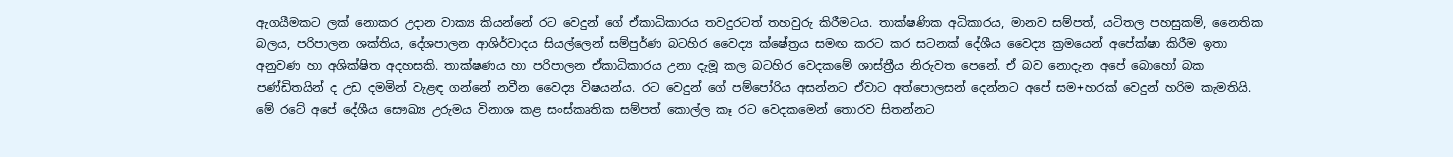ඇගයීමකට ලක් නොකර උදාන වාක්‍ය කියන්නේ රට වෙදුන් ගේ ඒකාධිකාරය තවදුරටත් තහවුරු කිරීමටය. තාක්ෂණික අධිකාරය, මානව සම්පත්, යටිතල පහසුකම්, නෛතික බලය, පරිපාලන ශක්තිය, දේශපාලන ආශිර්වාදය සියල්ලෙන් සම්පුර්ණ බටහිර වෛද්‍ය ක්ෂේත්‍රය සමඟ කරට කර සටනක් දේශීය වෛද්‍ය ක්‍රමයෙන් අපේක්ෂා කිරීම ඉතා අනුවණ හා අශික්ෂිත අදහසකි. තාක්ෂණය හා පරිපාලන ඒකාධිකාරය උනා දැමූ කල බටහිර වෙදකමේ ශාස්ත්‍රීය නිරුවත පෙනේ. ඒ බව නොදැන අපේ බොහෝ බක පණ්ඩිතයින් ද උඩ දමමින් වැළඳ ගන්නේ නවීන වෛද්‍ය විෂයන්ය. රට වෙදුන් ගේ පම්පෝරිය අසන්නට ඒවාට අත්පොලසන් දෙන්නට අපේ සම+හරක් වෙදුන් හරිම කැමතියි. මේ රටේ අපේ දේශීය සෞඛ්‍ය උරුමය විනාශ කළ සංස්කෘතික සම්පත් කොල්ල කෑ රට වෙදකමෙන් තොරව සිතන්නට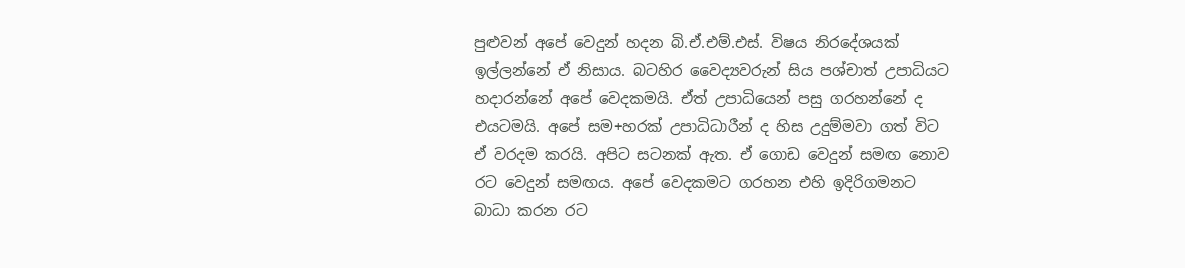පුළුවන් අපේ වෙදුන් හදන බි.ඒ.එම්.එස්. විෂය නිරදේශයක් ඉල්ලන්නේ ඒ නිසාය. බටහිර වෛද්‍යවරුන් සිය පශ්චාත් උපාධියට හදාරන්නේ අපේ වෙදකමයි. ඒත් උපාධියෙන් පසු ගරහන්නේ ද එයටමයි. අපේ සම+හරක් උපාධිධාරීන් ද හිස උදුම්මවා ගත් විට ඒ වරදම කරයි. අපිට සටනක් ඇත. ඒ ගොඩ වෙදුන් සමඟ නොව රට වෙදුන් සමඟය. අපේ වෙදකමට ගරහන එහි ඉදිරිගමනට බාධා කරන රට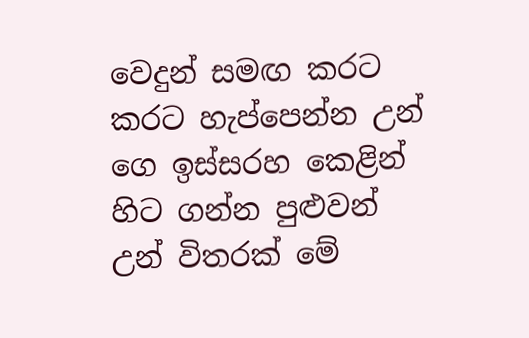වෙදුන් සමඟ කරට කරට හැප්පෙන්න උන් ගෙ ඉස්සරහ කෙළින් හිට ගන්න පුළුවන් උන් විතරක් මේ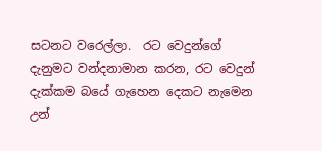සටනට වරෙල්ලා.  රට වෙදුන්ගේ දැනුමට වන්දනාමාන කරන, රට වෙදුන් දැක්කම බයේ ගැහෙන දෙකට නැමෙන උන්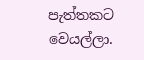පැත්තකට වෙයල්ලා.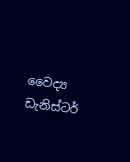වෛද්‍ය ඩැනිස්ටර්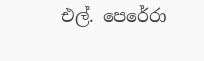එල්. පෙරේරා